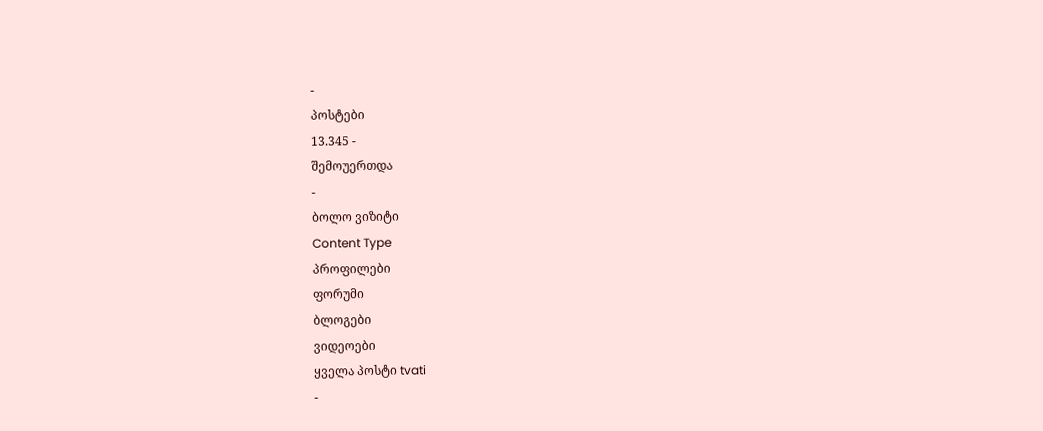-
პოსტები
13.345 -
შემოუერთდა
-
ბოლო ვიზიტი
Content Type
პროფილები
ფორუმი
ბლოგები
ვიდეოები
ყველა პოსტი tvati
-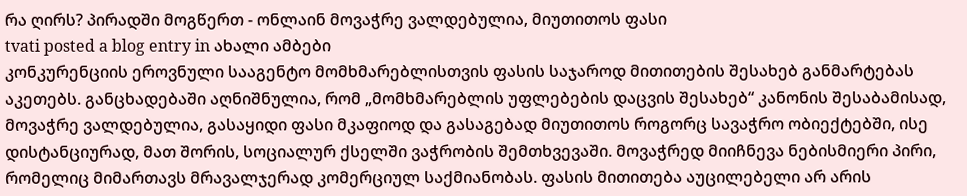რა ღირს? პირადში მოგწერთ - ონლაინ მოვაჭრე ვალდებულია, მიუთითოს ფასი
tvati posted a blog entry in ახალი ამბები
კონკურენციის ეროვნული სააგენტო მომხმარებლისთვის ფასის საჯაროდ მითითების შესახებ განმარტებას აკეთებს. განცხადებაში აღნიშნულია, რომ „მომხმარებლის უფლებების დაცვის შესახებ“ კანონის შესაბამისად, მოვაჭრე ვალდებულია, გასაყიდი ფასი მკაფიოდ და გასაგებად მიუთითოს როგორც სავაჭრო ობიექტებში, ისე დისტანციურად, მათ შორის, სოციალურ ქსელში ვაჭრობის შემთხვევაში. მოვაჭრედ მიიჩნევა ნებისმიერი პირი, რომელიც მიმართავს მრავალჯერად კომერციულ საქმიანობას. ფასის მითითება აუცილებელი არ არის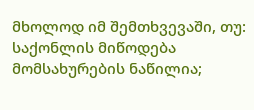მხოლოდ იმ შემთხვევაში, თუ: საქონლის მიწოდება მომსახურების ნაწილია;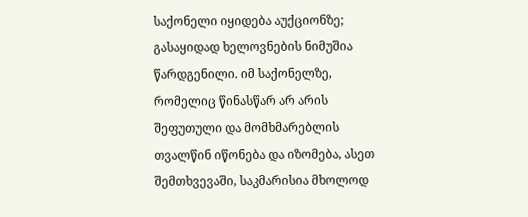საქონელი იყიდება აუქციონზე; გასაყიდად ხელოვნების ნიმუშია წარდგენილი. იმ საქონელზე, რომელიც წინასწარ არ არის შეფუთული და მომხმარებლის თვალწინ იწონება და იზომება, ასეთ შემთხვევაში, საკმარისია მხოლოდ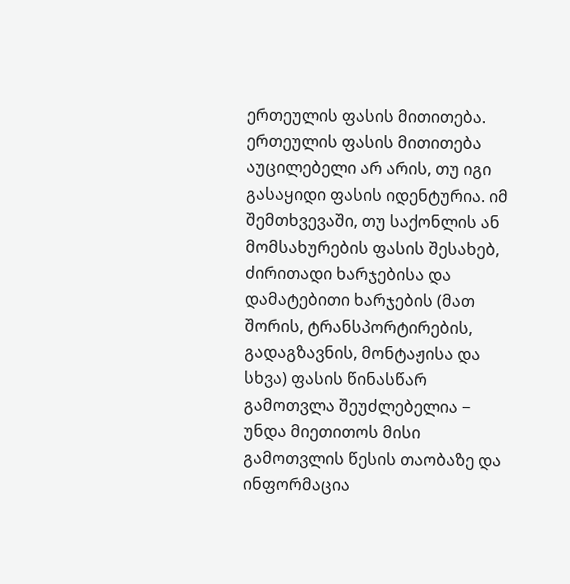ერთეულის ფასის მითითება. ერთეულის ფასის მითითება აუცილებელი არ არის, თუ იგი გასაყიდი ფასის იდენტურია. იმ შემთხვევაში, თუ საქონლის ან მომსახურების ფასის შესახებ, ძირითადი ხარჯებისა და დამატებითი ხარჯების (მათ შორის, ტრანსპორტირების, გადაგზავნის, მონტაჟისა და სხვა) ფასის წინასწარ გამოთვლა შეუძლებელია − უნდა მიეთითოს მისი გამოთვლის წესის თაობაზე და ინფორმაცია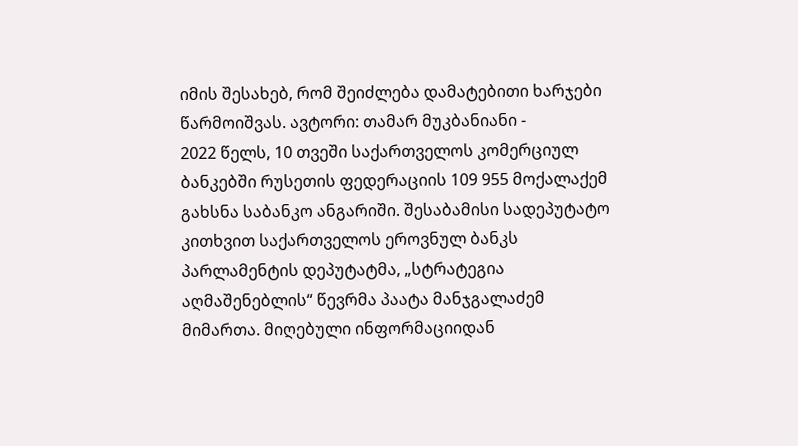იმის შესახებ, რომ შეიძლება დამატებითი ხარჯები წარმოიშვას. ავტორი: თამარ მუკბანიანი -
2022 წელს, 10 თვეში საქართველოს კომერციულ ბანკებში რუსეთის ფედერაციის 109 955 მოქალაქემ გახსნა საბანკო ანგარიში. შესაბამისი სადეპუტატო კითხვით საქართველოს ეროვნულ ბანკს პარლამენტის დეპუტატმა, „სტრატეგია აღმაშენებლის“ წევრმა პაატა მანჯგალაძემ მიმართა. მიღებული ინფორმაციიდან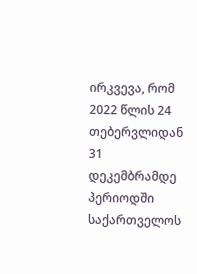ირკვევა, რომ 2022 წლის 24 თებერვლიდან 31 დეკემბრამდე პერიოდში საქართველოს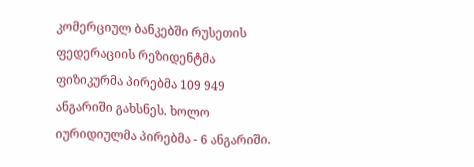კომერციულ ბანკებში რუსეთის ფედერაციის რეზიდენტმა ფიზიკურმა პირებმა 109 949 ანგარიში გახსნეს. ხოლო იურიდიულმა პირებმა - 6 ანგარიში.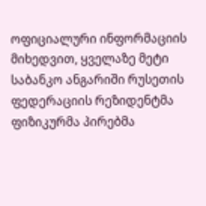ოფიციალური ინფორმაციის მიხედვით, ყველაზე მეტი საბანკო ანგარიში რუსეთის ფედერაციის რეზიდენტმა ფიზიკურმა პირებმა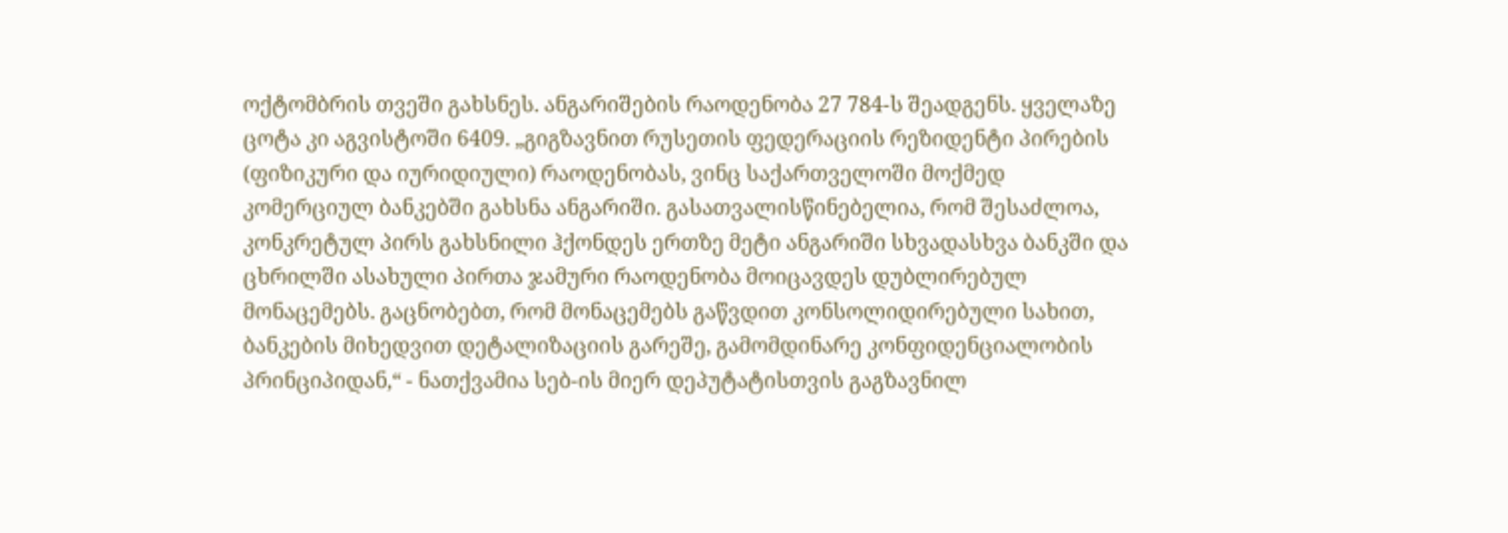ოქტომბრის თვეში გახსნეს. ანგარიშების რაოდენობა 27 784-ს შეადგენს. ყველაზე ცოტა კი აგვისტოში 6409. „გიგზავნით რუსეთის ფედერაციის რეზიდენტი პირების (ფიზიკური და იურიდიული) რაოდენობას, ვინც საქართველოში მოქმედ კომერციულ ბანკებში გახსნა ანგარიში. გასათვალისწინებელია, რომ შესაძლოა, კონკრეტულ პირს გახსნილი ჰქონდეს ერთზე მეტი ანგარიში სხვადასხვა ბანკში და ცხრილში ასახული პირთა ჯამური რაოდენობა მოიცავდეს დუბლირებულ მონაცემებს. გაცნობებთ, რომ მონაცემებს გაწვდით კონსოლიდირებული სახით, ბანკების მიხედვით დეტალიზაციის გარეშე, გამომდინარე კონფიდენციალობის პრინციპიდან,“ - ნათქვამია სებ-ის მიერ დეპუტატისთვის გაგზავნილ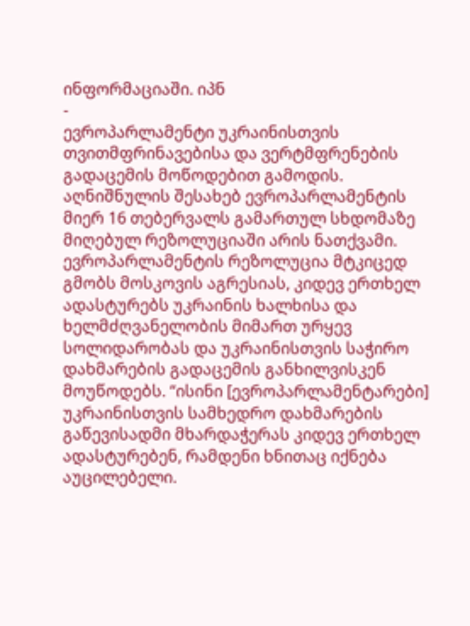ინფორმაციაში. იპნ
-
ევროპარლამენტი უკრაინისთვის თვითმფრინავებისა და ვერტმფრენების გადაცემის მოწოდებით გამოდის. აღნიშნულის შესახებ ევროპარლამენტის მიერ 16 თებერვალს გამართულ სხდომაზე მიღებულ რეზოლუციაში არის ნათქვამი. ევროპარლამენტის რეზოლუცია მტკიცედ გმობს მოსკოვის აგრესიას, კიდევ ერთხელ ადასტურებს უკრაინის ხალხისა და ხელმძღვანელობის მიმართ ურყევ სოლიდარობას და უკრაინისთვის საჭირო დახმარების გადაცემის განხილვისკენ მოუწოდებს. “ისინი [ევროპარლამენტარები] უკრაინისთვის სამხედრო დახმარების გაწევისადმი მხარდაჭერას კიდევ ერთხელ ადასტურებენ, რამდენი ხნითაც იქნება აუცილებელი.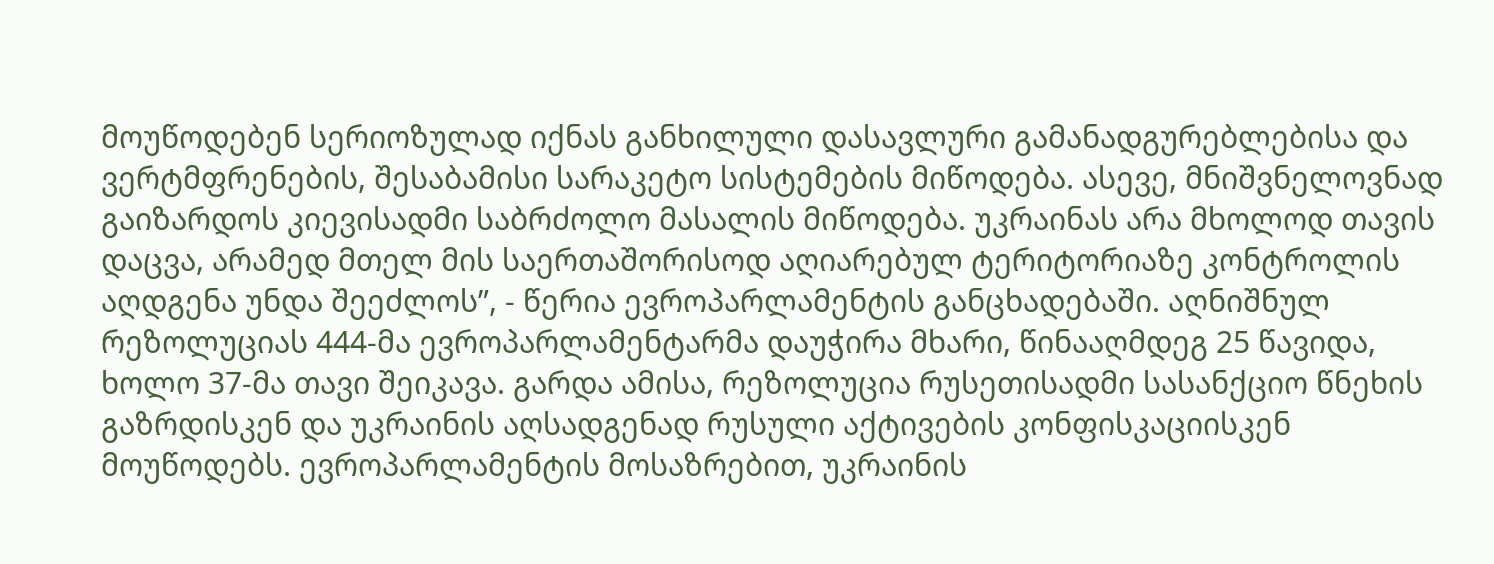მოუწოდებენ სერიოზულად იქნას განხილული დასავლური გამანადგურებლებისა და ვერტმფრენების, შესაბამისი სარაკეტო სისტემების მიწოდება. ასევე, მნიშვნელოვნად გაიზარდოს კიევისადმი საბრძოლო მასალის მიწოდება. უკრაინას არა მხოლოდ თავის დაცვა, არამედ მთელ მის საერთაშორისოდ აღიარებულ ტერიტორიაზე კონტროლის აღდგენა უნდა შეეძლოს”, - წერია ევროპარლამენტის განცხადებაში. აღნიშნულ რეზოლუციას 444-მა ევროპარლამენტარმა დაუჭირა მხარი, წინააღმდეგ 25 წავიდა, ხოლო 37-მა თავი შეიკავა. გარდა ამისა, რეზოლუცია რუსეთისადმი სასანქციო წნეხის გაზრდისკენ და უკრაინის აღსადგენად რუსული აქტივების კონფისკაციისკენ მოუწოდებს. ევროპარლამენტის მოსაზრებით, უკრაინის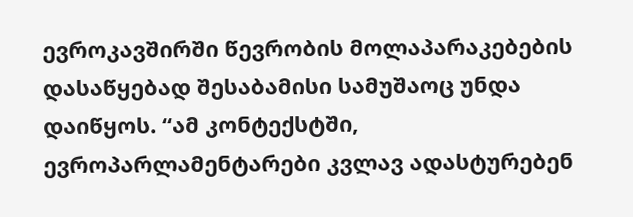ევროკავშირში წევრობის მოლაპარაკებების დასაწყებად შესაბამისი სამუშაოც უნდა დაიწყოს. “ამ კონტექსტში, ევროპარლამენტარები კვლავ ადასტურებენ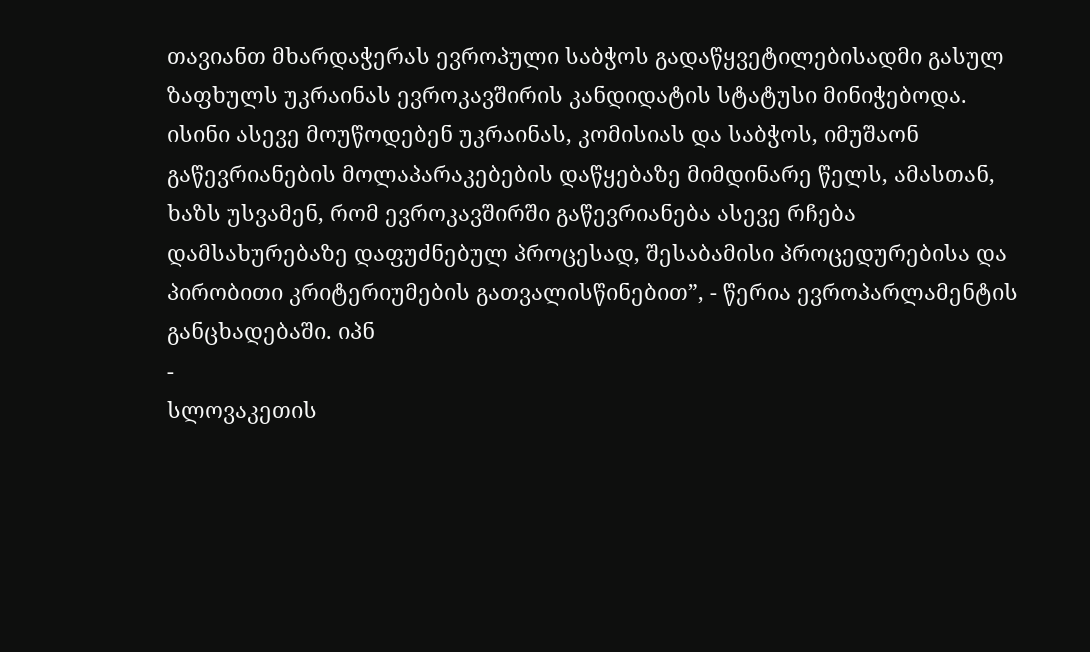თავიანთ მხარდაჭერას ევროპული საბჭოს გადაწყვეტილებისადმი გასულ ზაფხულს უკრაინას ევროკავშირის კანდიდატის სტატუსი მინიჭებოდა. ისინი ასევე მოუწოდებენ უკრაინას, კომისიას და საბჭოს, იმუშაონ გაწევრიანების მოლაპარაკებების დაწყებაზე მიმდინარე წელს, ამასთან, ხაზს უსვამენ, რომ ევროკავშირში გაწევრიანება ასევე რჩება დამსახურებაზე დაფუძნებულ პროცესად, შესაბამისი პროცედურებისა და პირობითი კრიტერიუმების გათვალისწინებით”, - წერია ევროპარლამენტის განცხადებაში. იპნ
-
სლოვაკეთის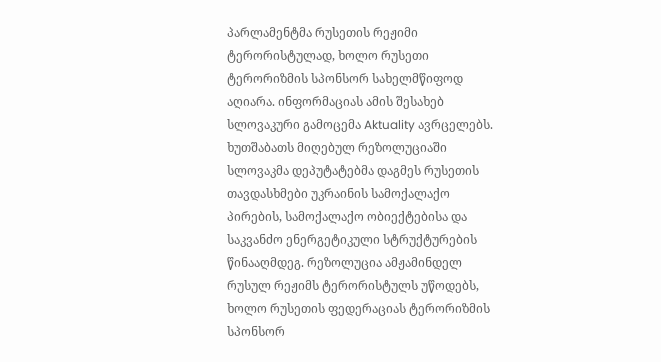პარლამენტმა რუსეთის რეჟიმი ტერორისტულად, ხოლო რუსეთი ტერორიზმის სპონსორ სახელმწიფოდ აღიარა. ინფორმაციას ამის შესახებ სლოვაკური გამოცემა Aktuality ავრცელებს. ხუთშაბათს მიღებულ რეზოლუციაში სლოვაკმა დეპუტატებმა დაგმეს რუსეთის თავდასხმები უკრაინის სამოქალაქო პირების, სამოქალაქო ობიექტებისა და საკვანძო ენერგეტიკული სტრუქტურების წინააღმდეგ. რეზოლუცია ამჟამინდელ რუსულ რეჟიმს ტერორისტულს უწოდებს, ხოლო რუსეთის ფედერაციას ტერორიზმის სპონსორ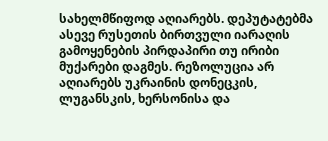სახელმწიფოდ აღიარებს. დეპუტატებმა ასევე რუსეთის ბირთვული იარაღის გამოყენების პირდაპირი თუ ირიბი მუქარები დაგმეს. რეზოლუცია არ აღიარებს უკრაინის დონეცკის, ლუგანსკის, ხერსონისა და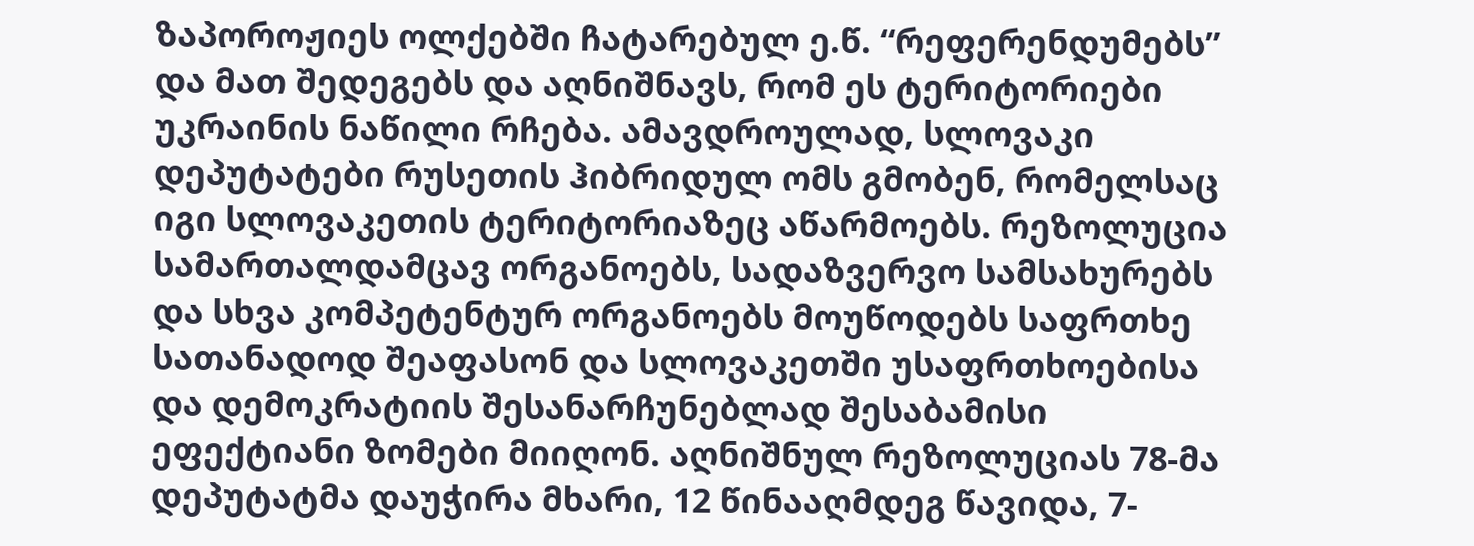ზაპოროჟიეს ოლქებში ჩატარებულ ე.წ. “რეფერენდუმებს” და მათ შედეგებს და აღნიშნავს, რომ ეს ტერიტორიები უკრაინის ნაწილი რჩება. ამავდროულად, სლოვაკი დეპუტატები რუსეთის ჰიბრიდულ ომს გმობენ, რომელსაც იგი სლოვაკეთის ტერიტორიაზეც აწარმოებს. რეზოლუცია სამართალდამცავ ორგანოებს, სადაზვერვო სამსახურებს და სხვა კომპეტენტურ ორგანოებს მოუწოდებს საფრთხე სათანადოდ შეაფასონ და სლოვაკეთში უსაფრთხოებისა და დემოკრატიის შესანარჩუნებლად შესაბამისი ეფექტიანი ზომები მიიღონ. აღნიშნულ რეზოლუციას 78-მა დეპუტატმა დაუჭირა მხარი, 12 წინააღმდეგ წავიდა, 7-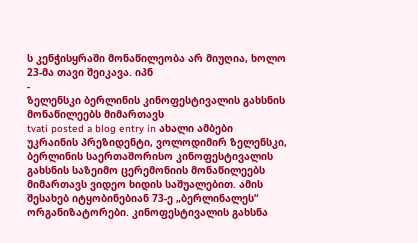ს კენჭისყრაში მონაწილეობა არ მიუღია, ხოლო 23-მა თავი შეიკავა. იპნ
-
ზელენსკი ბერლინის კინოფესტივალის გახსნის მონაწილეებს მიმართავს
tvati posted a blog entry in ახალი ამბები
უკრაინის პრეზიდენტი, ვოლოდიმირ ზელენსკი, ბერლინის საერთაშორისო კინოფესტივალის გახსნის საზეიმო ცერემონიის მონაწილეებს მიმართავს ვიდეო ხიდის საშუალებით. ამის შესახებ იტყობინებიან 73-ე „ბერლინალეს“ ორგანიზატორები. კინოფესტივალის გახსნა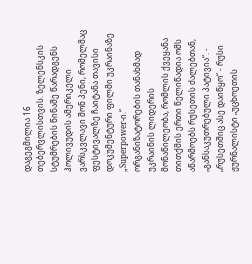დაგეგმილია 16 თებერვლისთვის. ზელენსკის სტუმრების წინაშე წარადგენს ჰოლივუდის ამერიკელი ვარსკვლავი შონ პენი, რომელმაც ფესტივალზე ჩაიტანა თავისი დოკუმენტური ფილმი უკრაინაზე „Superpower-ი.“ ორგანიზატორების თანახმად უკრაინის ლიდერის მონაწილეობა, რომლის ქვეყანა თითქმის ერთი წელიწადია ომს აწარმოებს რუსეთის ძალებთან, „განსაკუთრებული პატივია“. -
„რუსეთშიც ასე დაიწყო“ - რუსი ჟურნალისტი „უცხოეთის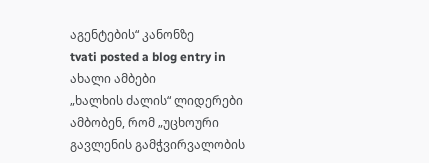აგენტების“ კანონზე
tvati posted a blog entry in ახალი ამბები
„ხალხის ძალის“ ლიდერები ამბობენ, რომ „უცხოური გავლენის გამჭვირვალობის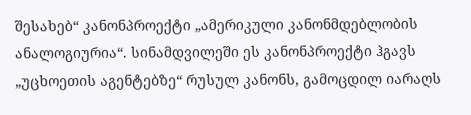შესახებ“ კანონპროექტი „ამერიკული კანონმდებლობის ანალოგიურია“. სინამდვილეში ეს კანონპროექტი ჰგავს „უცხოეთის აგენტებზე“ რუსულ კანონს, გამოცდილ იარაღს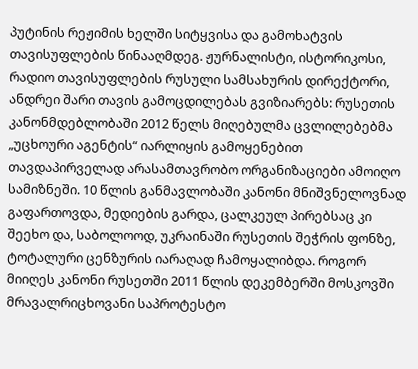პუტინის რეჟიმის ხელში სიტყვისა და გამოხატვის თავისუფლების წინააღმდეგ. ჟურნალისტი, ისტორიკოსი, რადიო თავისუფლების რუსული სამსახურის დირექტორი, ანდრეი შარი თავის გამოცდილებას გვიზიარებს: რუსეთის კანონმდებლობაში 2012 წელს მიღებულმა ცვლილებებმა „უცხოური აგენტის“ იარლიყის გამოყენებით თავდაპირველად არასამთავრობო ორგანიზაციები ამოიღო სამიზნეში. 10 წლის განმავლობაში კანონი მნიშვნელოვნად გაფართოვდა, მედიების გარდა, ცალკეულ პირებსაც კი შეეხო და, საბოლოოდ, უკრაინაში რუსეთის შეჭრის ფონზე, ტოტალური ცენზურის იარაღად ჩამოყალიბდა. როგორ მიიღეს კანონი რუსეთში 2011 წლის დეკემბერში მოსკოვში მრავალრიცხოვანი საპროტესტო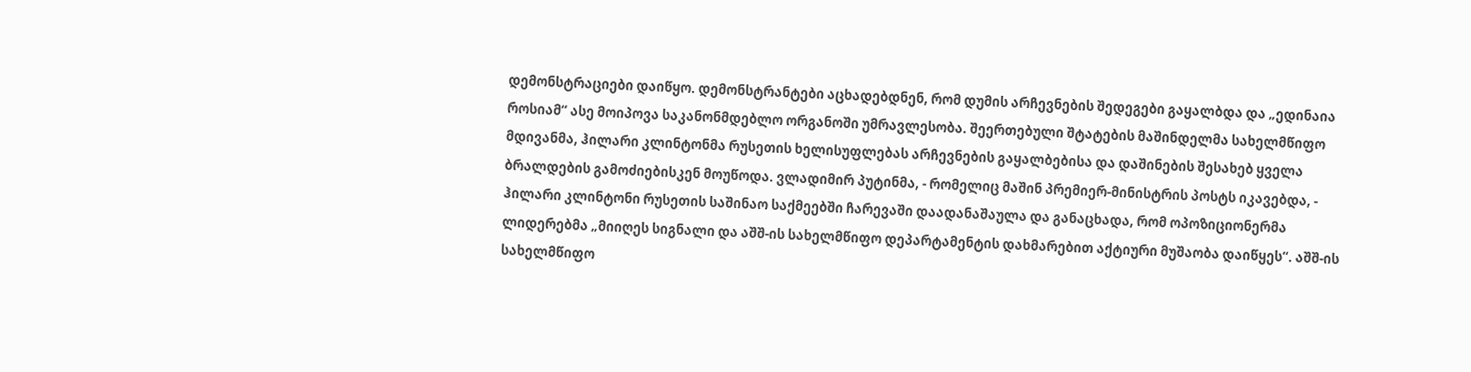დემონსტრაციები დაიწყო. დემონსტრანტები აცხადებდნენ, რომ დუმის არჩევნების შედეგები გაყალბდა და „ედინაია როსიამ“ ასე მოიპოვა საკანონმდებლო ორგანოში უმრავლესობა. შეერთებული შტატების მაშინდელმა სახელმწიფო მდივანმა, ჰილარი კლინტონმა რუსეთის ხელისუფლებას არჩევნების გაყალბებისა და დაშინების შესახებ ყველა ბრალდების გამოძიებისკენ მოუწოდა. ვლადიმირ პუტინმა, - რომელიც მაშინ პრემიერ-მინისტრის პოსტს იკავებდა, - ჰილარი კლინტონი რუსეთის საშინაო საქმეებში ჩარევაში დაადანაშაულა და განაცხადა, რომ ოპოზიციონერმა ლიდერებმა „მიიღეს სიგნალი და აშშ-ის სახელმწიფო დეპარტამენტის დახმარებით აქტიური მუშაობა დაიწყეს“. აშშ-ის სახელმწიფო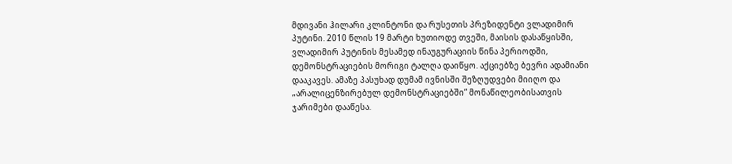მდივანი ჰილარი კლინტონი და რუსეთის პრეზიდენტი ვლადიმირ პუტინი. 2010 წლის 19 მარტი ხუთიოდე თვეში, მაისის დასაწყისში, ვლადიმირ პუტინის მესამედ ინაუგურაციის წინა პერიოდში, დემონსტრაციების მორიგი ტალღა დაიწყო. აქციებზე ბევრი ადამიანი დააკავეს. ამაზე პასუხად დუმამ ივნისში შეზღუდვები მიიღო და „არალიცენზირებულ დემონსტრაციებში“ მონაწილეობისათვის ჯარიმები დააწესა.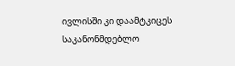ივლისში კი დაამტკიცეს საკანონმდებლო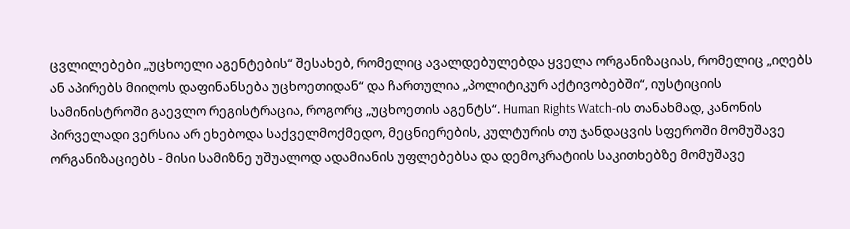ცვლილებები „უცხოელი აგენტების“ შესახებ, რომელიც ავალდებულებდა ყველა ორგანიზაციას, რომელიც „იღებს ან აპირებს მიიღოს დაფინანსება უცხოეთიდან“ და ჩართულია „პოლიტიკურ აქტივობებში“, იუსტიციის სამინისტროში გაევლო რეგისტრაცია, როგორც „უცხოეთის აგენტს“. Human Rights Watch-ის თანახმად, კანონის პირველადი ვერსია არ ეხებოდა საქველმოქმედო, მეცნიერების, კულტურის თუ ჯანდაცვის სფეროში მომუშავე ორგანიზაციებს - მისი სამიზნე უშუალოდ ადამიანის უფლებებსა და დემოკრატიის საკითხებზე მომუშავე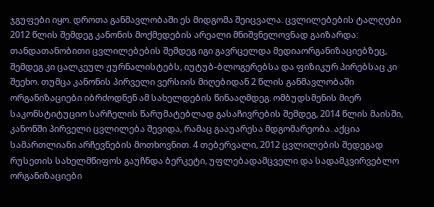ჯგუფები იყო. დროთა განმავლობაში ეს მიდგომა შეიცვალა. ცვლილებების ტალღები 2012 წლის შემდეგ კანონის მოქმედების არეალი მნიშვნელოვნად გაიზარდა: თანდათანობითი ცვლილებების შემდეგ იგი გავრცელდა მედიაორგანიზაციებზეც, შემდეგ კი ცალკეულ ჟურნალისტებს, იუტუბ-ბლოგერებსა და ფიზიკურ პირებსაც კი შეეხო. თუმცა კანონის პირველი ვერსიის მიღებიდან 2 წლის განმავლობაში ორგანიზაციები იბრძოდნენ ამ სახელდების წინააღმდეგ. ომბუდსმენის მიერ საკონსტიტუციო სარჩელის წარუმატებლად გასაჩივრების შემდეგ, 2014 წლის მაისში, კანონში პირველი ცვლილება შევიდა, რამაც გააუარესა მდგომარეობა. აქცია სამართლიანი არჩევნების მოთხოვნით. 4 თებერვალი, 2012 ცვლილების შედეგად რუსეთის სახელმწიფოს გაუჩნდა ბერკეტი, უფლებადამცველი და სადამკვირვებლო ორგანიზაციები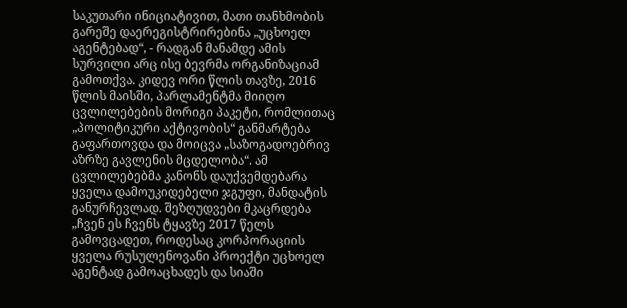საკუთარი ინიციატივით, მათი თანხმობის გარეშე დაერეგისტრირებინა „უცხოელ აგენტებად“, - რადგან მანამდე ამის სურვილი არც ისე ბევრმა ორგანიზაციამ გამოთქვა. კიდევ ორი წლის თავზე, 2016 წლის მაისში, პარლამენტმა მიიღო ცვლილებების მორიგი პაკეტი, რომლითაც „პოლიტიკური აქტივობის“ განმარტება გაფართოვდა და მოიცვა „საზოგადოებრივ აზრზე გავლენის მცდელობა“. ამ ცვლილებებმა კანონს დაუქვემდებარა ყველა დამოუკიდებელი ჯგუფი, მანდატის განურჩევლად. შეზღუდვები მკაცრდება „ჩვენ ეს ჩვენს ტყავზე 2017 წელს გამოვცადეთ, როდესაც კორპორაციის ყველა რუსულენოვანი პროექტი უცხოელ აგენტად გამოაცხადეს და სიაში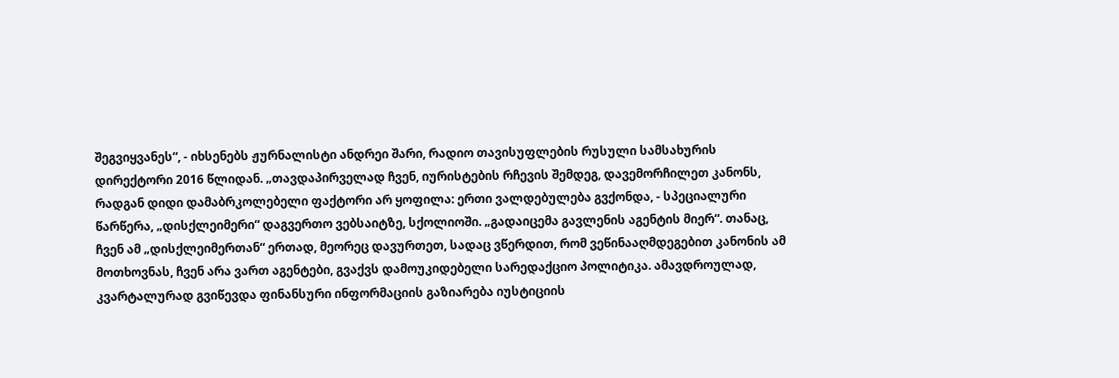შეგვიყვანეს“, - იხსენებს ჟურნალისტი ანდრეი შარი, რადიო თავისუფლების რუსული სამსახურის დირექტორი 2016 წლიდან. „თავდაპირველად ჩვენ, იურისტების რჩევის შემდეგ, დავემორჩილეთ კანონს, რადგან დიდი დამაბრკოლებელი ფაქტორი არ ყოფილა: ერთი ვალდებულება გვქონდა, - სპეციალური წარწერა, „დისქლეიმერი“ დაგვერთო ვებსაიტზე, სქოლიოში. „გადაიცემა გავლენის აგენტის მიერ“. თანაც, ჩვენ ამ „დისქლეიმერთან“ ერთად, მეორეც დავურთეთ, სადაც ვწერდით, რომ ვეწინააღმდეგებით კანონის ამ მოთხოვნას, ჩვენ არა ვართ აგენტები, გვაქვს დამოუკიდებელი სარედაქციო პოლიტიკა. ამავდროულად, კვარტალურად გვიწევდა ფინანსური ინფორმაციის გაზიარება იუსტიციის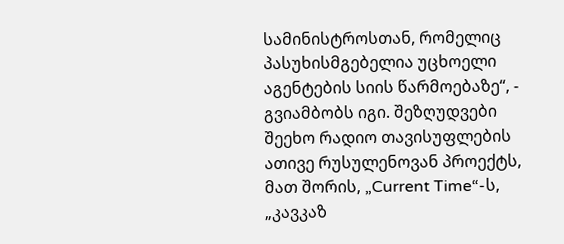სამინისტროსთან, რომელიც პასუხისმგებელია უცხოელი აგენტების სიის წარმოებაზე“, - გვიამბობს იგი. შეზღუდვები შეეხო რადიო თავისუფლების ათივე რუსულენოვან პროექტს, მათ შორის, „Current Time“-ს, „კავკაზ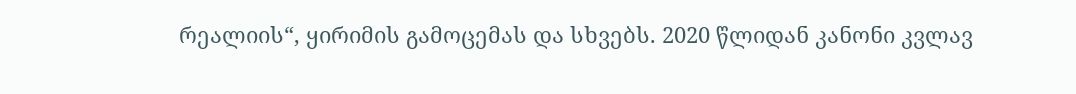რეალიის“, ყირიმის გამოცემას და სხვებს. 2020 წლიდან კანონი კვლავ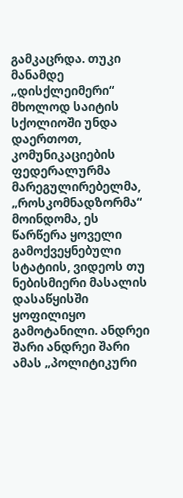გამკაცრდა. თუკი მანამდე „დისქლეიმერი“ მხოლოდ საიტის სქოლიოში უნდა დაერთოთ, კომუნიკაციების ფედერალურმა მარეგულირებელმა, „როსკომნადზორმა“ მოინდომა, ეს წარწერა ყოველი გამოქვეყნებული სტატიის, ვიდეოს თუ ნებისმიერი მასალის დასაწყისში ყოფილიყო გამოტანილი. ანდრეი შარი ანდრეი შარი ამას „პოლიტიკური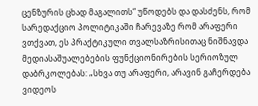ცენზურის ცხად მაგალითს“ უწოდებს და დასძენს, რომ სარედაქციო პოლიტიკაში ჩარევაზე რომ არაფერი ვთქვათ, ეს პრაქტიკული თვალსაზრისითაც ნიშნავდა მედიასაშუალებების ფუნქციონირების სერიოზულ დაბრკოლებას: „სხვა თუ არაფერი, არავინ გაჩერდება ვიდეოს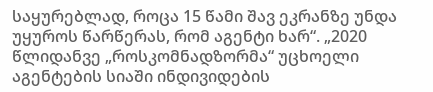საყურებლად, როცა 15 წამი შავ ეკრანზე უნდა უყუროს წარწერას, რომ აგენტი ხარ“. „2020 წლიდანვე „როსკომნადზორმა“ უცხოელი აგენტების სიაში ინდივიდების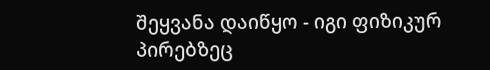შეყვანა დაიწყო - იგი ფიზიკურ პირებზეც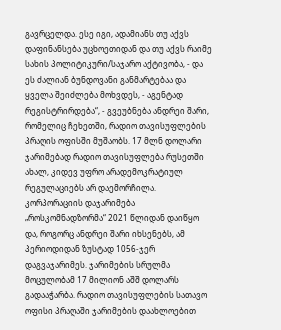გავრცელდა. ესე იგი, ადამიანს თუ აქვს დაფინანსება უცხოეთიდან და თუ აქვს რაიმე სახის პოლიტიკური/საჯარო აქტივობა, - და ეს ძალიან ბუნდოვანი განმარტებაა და ყველა შეიძლება მოხვდეს, - აგენტად რეგისტრირდება“, - გვეუბნება ანდრეი შარი, რომელიც ჩეხეთში, რადიო თავისუფლების პრაღის ოფისში მუშაობს. 17 მლნ დოლარი ჯარიმებად რადიო თავისუფლება რუსეთში ახალ, კიდევ უფრო არადემოკრატიულ რეგულაციებს არ დაემორჩილა. კორპორაციის დაჯარიმება „როსკომნადზორმა“ 2021 წლიდან დაიწყო და, როგორც ანდრეი შარი იხსენებს, ამ პერიოდიდან ზუსტად 1056-ჯერ დაგვაჯარიმეს. ჯარიმების სრულმა მოცულობამ 17 მილიონ აშშ დოლარს გადააჭარბა. რადიო თავისუფლების სათავო ოფისი პრაღაში ჯარიმების დაახლოებით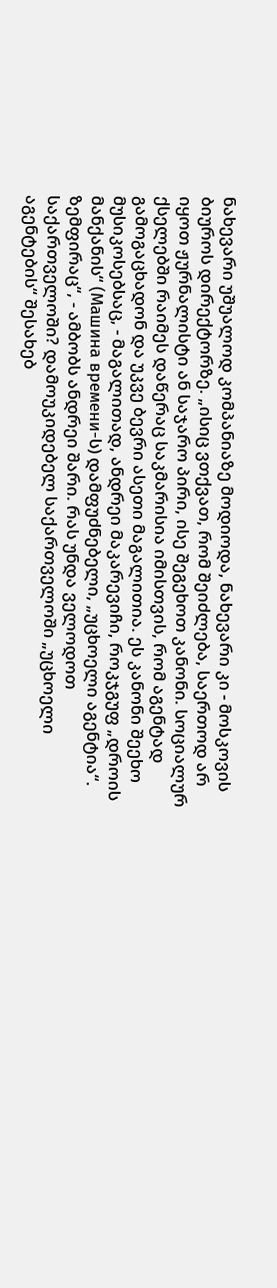ნახევარი უშუალოდ კომპანიაზე მოდიოდა, ნახევარი კი - მოსკოვის ბიუროს დირექტორზე. „ისიც ვთქვათ, რომ შეიძლება, საერთოდ არ იყოთ ჟურნალისტი ან საჯარო პირი, ისე შეგეხოთ კანონი. სოციალურ ქსელებში რაიმეს დაწერაც საკმარისია იმისთვის, რომ აგენტად გამოგაცხადონ და უკვე ბევრი ასეთი მაგალითია. ეს კანონი შეეხო მუსიკოსებსაც, - მაგალითად, ანდრეი მაკარევიჩი, როკჯგუფ „დროის მანქანის“ (Машина времени-ს) დამფუძნებელი, „უცხოელი აგენტია“. ზემფირაც“, - ამბობს ანდრეი შარი. რას უნდა ველოდოთ საქართველოში? დამოუკიდებელ საქართველოში „უცხოელი აგენტების“ შესახებ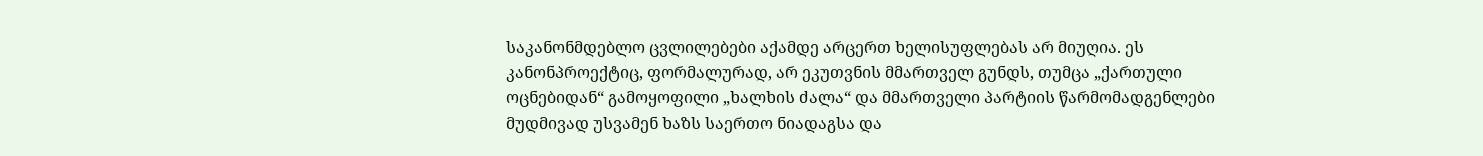საკანონმდებლო ცვლილებები აქამდე არცერთ ხელისუფლებას არ მიუღია. ეს კანონპროექტიც, ფორმალურად, არ ეკუთვნის მმართველ გუნდს, თუმცა „ქართული ოცნებიდან“ გამოყოფილი „ხალხის ძალა“ და მმართველი პარტიის წარმომადგენლები მუდმივად უსვამენ ხაზს საერთო ნიადაგსა და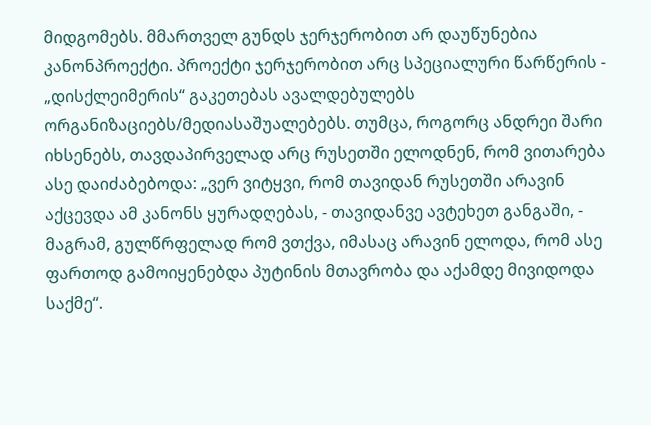მიდგომებს. მმართველ გუნდს ჯერჯერობით არ დაუწუნებია კანონპროექტი. პროექტი ჯერჯერობით არც სპეციალური წარწერის - „დისქლეიმერის“ გაკეთებას ავალდებულებს ორგანიზაციებს/მედიასაშუალებებს. თუმცა, როგორც ანდრეი შარი იხსენებს, თავდაპირველად არც რუსეთში ელოდნენ, რომ ვითარება ასე დაიძაბებოდა: „ვერ ვიტყვი, რომ თავიდან რუსეთში არავინ აქცევდა ამ კანონს ყურადღებას, - თავიდანვე ავტეხეთ განგაში, - მაგრამ, გულწრფელად რომ ვთქვა, იმასაც არავინ ელოდა, რომ ასე ფართოდ გამოიყენებდა პუტინის მთავრობა და აქამდე მივიდოდა საქმე“.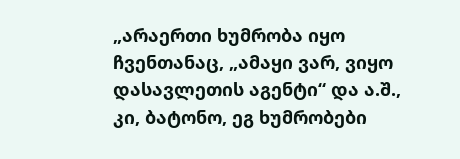„არაერთი ხუმრობა იყო ჩვენთანაც, „ამაყი ვარ, ვიყო დასავლეთის აგენტი“ და ა.შ., კი, ბატონო, ეგ ხუმრობები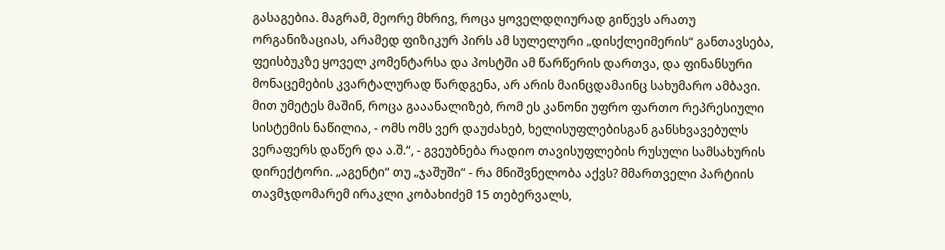გასაგებია. მაგრამ, მეორე მხრივ, როცა ყოველდღიურად გიწევს არათუ ორგანიზაციას, არამედ ფიზიკურ პირს ამ სულელური „დისქლეიმერის“ განთავსება, ფეისბუკზე ყოველ კომენტარსა და პოსტში ამ წარწერის დართვა, და ფინანსური მონაცემების კვარტალურად წარდგენა, არ არის მაინცდამაინც სახუმარო ამბავი. მით უმეტეს მაშინ, როცა გააანალიზებ, რომ ეს კანონი უფრო ფართო რეპრესიული სისტემის ნაწილია, - ომს ომს ვერ დაუძახებ, ხელისუფლებისგან განსხვავებულს ვერაფერს დაწერ და ა.შ.“, - გვეუბნება რადიო თავისუფლების რუსული სამსახურის დირექტორი. „აგენტი“ თუ „ჯაშუში“ - რა მნიშვნელობა აქვს? მმართველი პარტიის თავმჯდომარემ ირაკლი კობახიძემ 15 თებერვალს,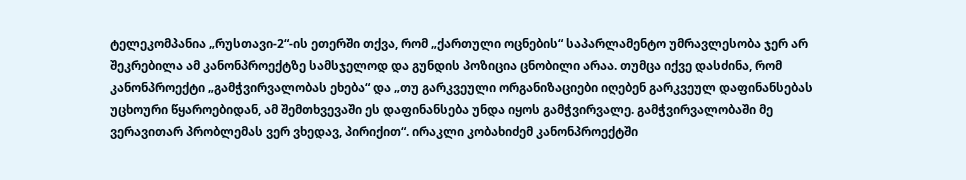ტელეკომპანია „რუსთავი-2“-ის ეთერში თქვა, რომ „ქართული ოცნების“ საპარლამენტო უმრავლესობა ჯერ არ შეკრებილა ამ კანონპროექტზე სამსჯელოდ და გუნდის პოზიცია ცნობილი არაა. თუმცა იქვე დასძინა, რომ კანონპროექტი „გამჭვირვალობას ეხება“ და „თუ გარკვეული ორგანიზაციები იღებენ გარკვეულ დაფინანსებას უცხოური წყაროებიდან, ამ შემთხვევაში ეს დაფინანსება უნდა იყოს გამჭვირვალე. გამჭვირვალობაში მე ვერავითარ პრობლემას ვერ ვხედავ, პირიქით“. ირაკლი კობახიძემ კანონპროექტში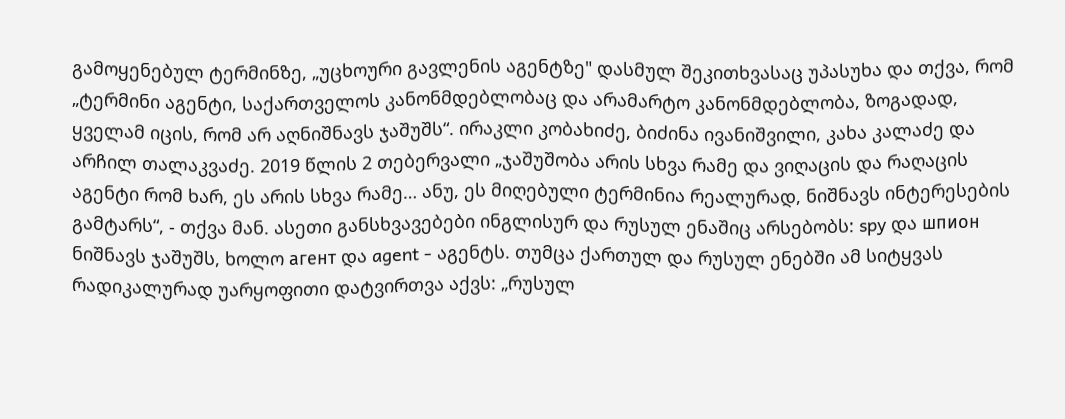გამოყენებულ ტერმინზე, „უცხოური გავლენის აგენტზე" დასმულ შეკითხვასაც უპასუხა და თქვა, რომ „ტერმინი აგენტი, საქართველოს კანონმდებლობაც და არამარტო კანონმდებლობა, ზოგადად, ყველამ იცის, რომ არ აღნიშნავს ჯაშუშს“. ირაკლი კობახიძე, ბიძინა ივანიშვილი, კახა კალაძე და არჩილ თალაკვაძე. 2019 წლის 2 თებერვალი „ჯაშუშობა არის სხვა რამე და ვიღაცის და რაღაცის აგენტი რომ ხარ, ეს არის სხვა რამე… ანუ, ეს მიღებული ტერმინია რეალურად, ნიშნავს ინტერესების გამტარს“, - თქვა მან. ასეთი განსხვავებები ინგლისურ და რუსულ ენაშიც არსებობს: spy და шпион ნიშნავს ჯაშუშს, ხოლო агент და agent - აგენტს. თუმცა ქართულ და რუსულ ენებში ამ სიტყვას რადიკალურად უარყოფითი დატვირთვა აქვს: „რუსულ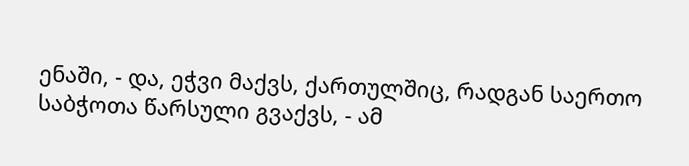ენაში, - და, ეჭვი მაქვს, ქართულშიც, რადგან საერთო საბჭოთა წარსული გვაქვს, - ამ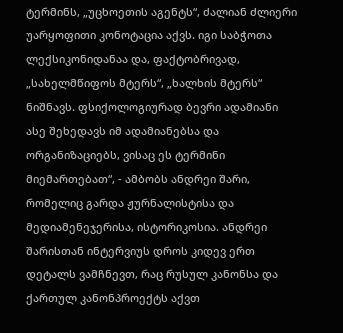ტერმინს, „უცხოეთის აგენტს“, ძალიან ძლიერი უარყოფითი კონოტაცია აქვს. იგი საბჭოთა ლექსიკონიდანაა და, ფაქტობრივად, „სახელმწიფოს მტერს“, „ხალხის მტერს“ ნიშნავს. ფსიქოლოგიურად ბევრი ადამიანი ასე შეხედავს იმ ადამიანებსა და ორგანიზაციებს, ვისაც ეს ტერმინი მიემართებათ“, - ამბობს ანდრეი შარი, რომელიც გარდა ჟურნალისტისა და მედიამენეჯერისა, ისტორიკოსია. ანდრეი შარისთან ინტერვიუს დროს კიდევ ერთ დეტალს ვამჩნევთ, რაც რუსულ კანონსა და ქართულ კანონპროექტს აქვთ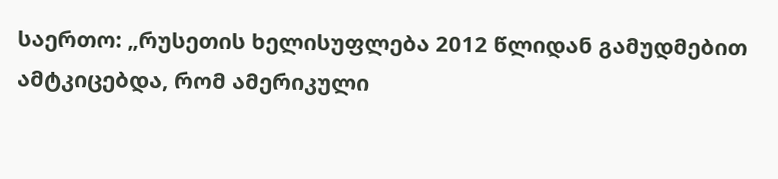საერთო: „რუსეთის ხელისუფლება 2012 წლიდან გამუდმებით ამტკიცებდა, რომ ამერიკული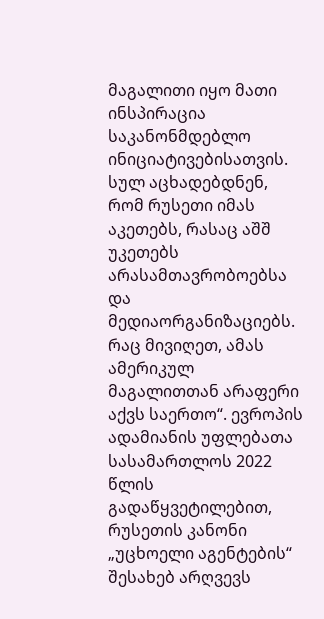მაგალითი იყო მათი ინსპირაცია საკანონმდებლო ინიციატივებისათვის. სულ აცხადებდნენ, რომ რუსეთი იმას აკეთებს, რასაც აშშ უკეთებს არასამთავრობოებსა და მედიაორგანიზაციებს. რაც მივიღეთ, ამას ამერიკულ მაგალითთან არაფერი აქვს საერთო“. ევროპის ადამიანის უფლებათა სასამართლოს 2022 წლის გადაწყვეტილებით, რუსეთის კანონი „უცხოელი აგენტების“ შესახებ არღვევს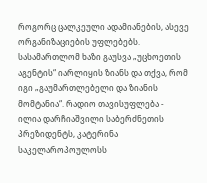როგორც ცალკეული ადამიანების, ასევე ორგანიზაციების უფლებებს. სასამართლომ ხაზი გაუსვა „უცხოეთის აგენტის“ იარლიყის ზიანს და თქვა, რომ იგი „გაუმართლებელი და ზიანის მომტანია“. რადიო თავისუფლება -
ილია დარჩიაშვილი საბერძნეთის პრეზიდენტს, კატერინა საკელაროპოულოსს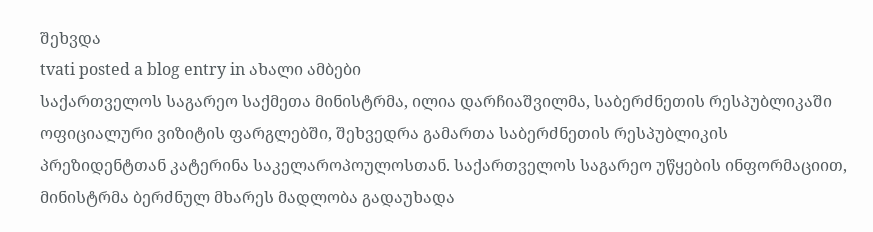შეხვდა
tvati posted a blog entry in ახალი ამბები
საქართველოს საგარეო საქმეთა მინისტრმა, ილია დარჩიაშვილმა, საბერძნეთის რესპუბლიკაში ოფიციალური ვიზიტის ფარგლებში, შეხვედრა გამართა საბერძნეთის რესპუბლიკის პრეზიდენტთან კატერინა საკელაროპოულოსთან. საქართველოს საგარეო უწყების ინფორმაციით, მინისტრმა ბერძნულ მხარეს მადლობა გადაუხადა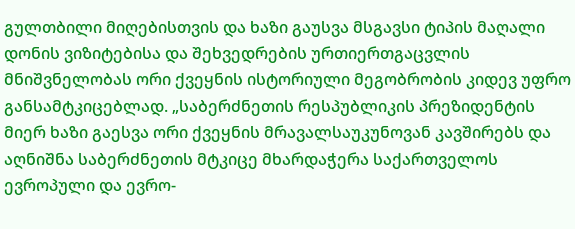გულთბილი მიღებისთვის და ხაზი გაუსვა მსგავსი ტიპის მაღალი დონის ვიზიტებისა და შეხვედრების ურთიერთგაცვლის მნიშვნელობას ორი ქვეყნის ისტორიული მეგობრობის კიდევ უფრო განსამტკიცებლად. „საბერძნეთის რესპუბლიკის პრეზიდენტის მიერ ხაზი გაესვა ორი ქვეყნის მრავალსაუკუნოვან კავშირებს და აღნიშნა საბერძნეთის მტკიცე მხარდაჭერა საქართველოს ევროპული და ევრო-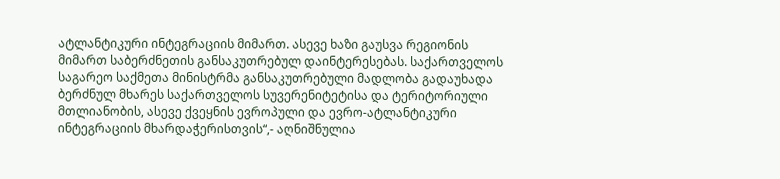ატლანტიკური ინტეგრაციის მიმართ. ასევე ხაზი გაუსვა რეგიონის მიმართ საბერძნეთის განსაკუთრებულ დაინტერესებას. საქართველოს საგარეო საქმეთა მინისტრმა განსაკუთრებული მადლობა გადაუხადა ბერძნულ მხარეს საქართველოს სუვერენიტეტისა და ტერიტორიული მთლიანობის, ასევე ქვეყნის ევროპული და ევრო-ატლანტიკური ინტეგრაციის მხარდაჭერისთვის“,- აღნიშნულია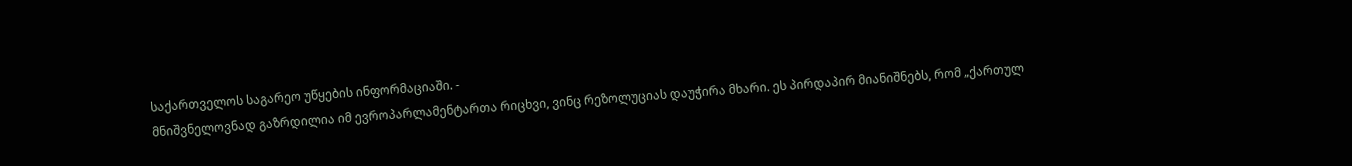საქართველოს საგარეო უწყების ინფორმაციაში. -
მნიშვნელოვნად გაზრდილია იმ ევროპარლამენტართა რიცხვი, ვინც რეზოლუციას დაუჭირა მხარი. ეს პირდაპირ მიანიშნებს, რომ „ქართულ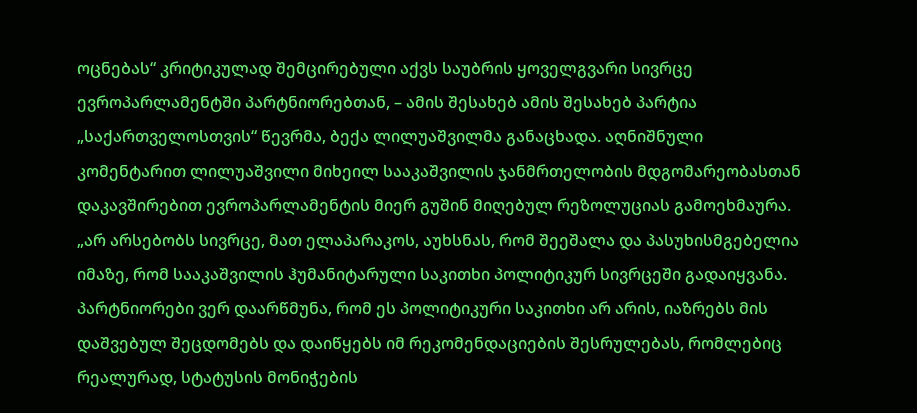ოცნებას“ კრიტიკულად შემცირებული აქვს საუბრის ყოველგვარი სივრცე ევროპარლამენტში პარტნიორებთან, – ამის შესახებ ამის შესახებ პარტია „საქართველოსთვის“ წევრმა, ბექა ლილუაშვილმა განაცხადა. აღნიშნული კომენტარით ლილუაშვილი მიხეილ სააკაშვილის ჯანმრთელობის მდგომარეობასთან დაკავშირებით ევროპარლამენტის მიერ გუშინ მიღებულ რეზოლუციას გამოეხმაურა. „არ არსებობს სივრცე, მათ ელაპარაკოს, აუხსნას, რომ შეეშალა და პასუხისმგებელია იმაზე, რომ სააკაშვილის ჰუმანიტარული საკითხი პოლიტიკურ სივრცეში გადაიყვანა. პარტნიორები ვერ დაარწმუნა, რომ ეს პოლიტიკური საკითხი არ არის, იაზრებს მის დაშვებულ შეცდომებს და დაიწყებს იმ რეკომენდაციების შესრულებას, რომლებიც რეალურად, სტატუსის მონიჭების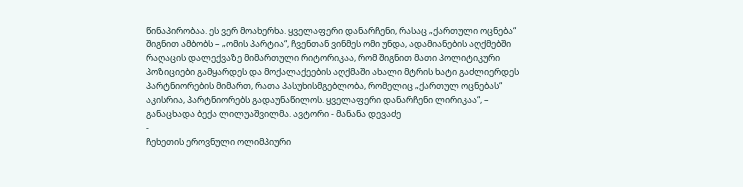წინაპირობაა. ეს ვერ მოახერხა. ყველაფერი დანარჩენი, რასაც „ქართული ოცნება“ შიგნით ამბობს – „ომის პარტია“, ჩვენთან ვინმეს ომი უნდა, ადამიანების აღქმებში რაღაცის დალექვაზე მიმართული რიტორიკაა, რომ შიგნით მათი პოლიტიკური პოზიციები გამყარდეს და მოქალაქეების აღქმაში ახალი მტრის ხატი გაძლიერდეს პარტნიორების მიმართ, რათა პასუხისმგებლობა, რომელიც „ქართულ ოცნებას“ აკისრია, პარტნიორებს გადაუნაწილოს. ყველაფერი დანარჩენი ლირიკაა“, – განაცხადა ბექა ლილუაშვილმა. ავტორი - მანანა დევაძე
-
ჩეხეთის ეროვნული ოლიმპიური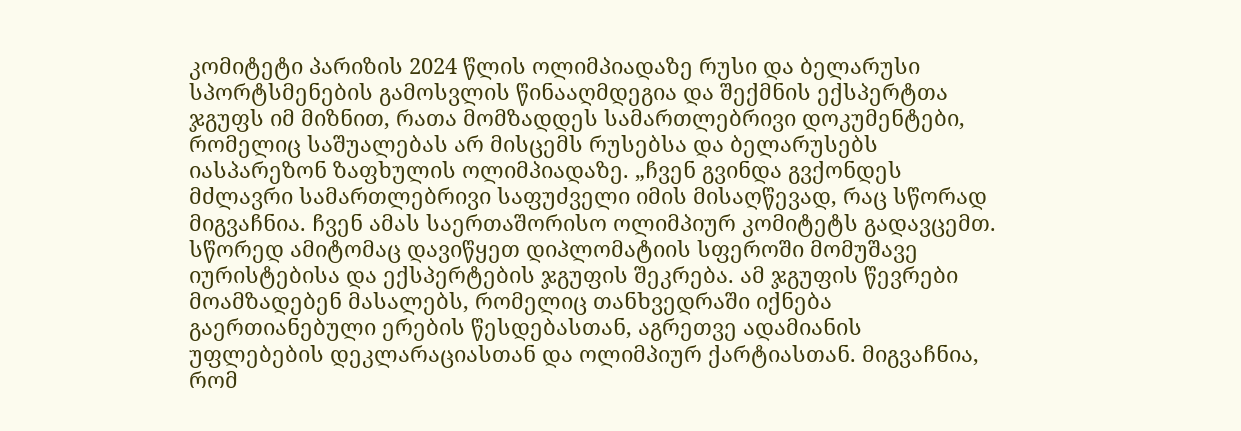კომიტეტი პარიზის 2024 წლის ოლიმპიადაზე რუსი და ბელარუსი სპორტსმენების გამოსვლის წინააღმდეგია და შექმნის ექსპერტთა ჯგუფს იმ მიზნით, რათა მომზადდეს სამართლებრივი დოკუმენტები, რომელიც საშუალებას არ მისცემს რუსებსა და ბელარუსებს იასპარეზონ ზაფხულის ოლიმპიადაზე. „ჩვენ გვინდა გვქონდეს მძლავრი სამართლებრივი საფუძველი იმის მისაღწევად, რაც სწორად მიგვაჩნია. ჩვენ ამას საერთაშორისო ოლიმპიურ კომიტეტს გადავცემთ. სწორედ ამიტომაც დავიწყეთ დიპლომატიის სფეროში მომუშავე იურისტებისა და ექსპერტების ჯგუფის შეკრება. ამ ჯგუფის წევრები მოამზადებენ მასალებს, რომელიც თანხვედრაში იქნება გაერთიანებული ერების წესდებასთან, აგრეთვე ადამიანის უფლებების დეკლარაციასთან და ოლიმპიურ ქარტიასთან. მიგვაჩნია, რომ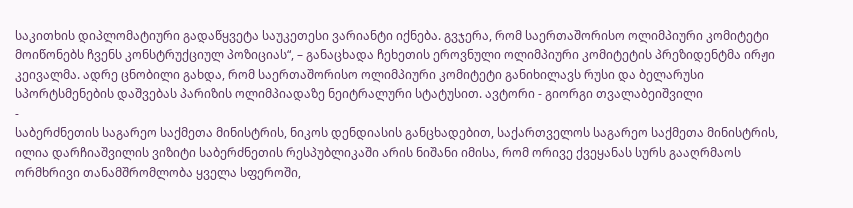საკითხის დიპლომატიური გადაწყვეტა საუკეთესი ვარიანტი იქნება. გვჯერა, რომ საერთაშორისო ოლიმპიური კომიტეტი მოიწონებს ჩვენს კონსტრუქციულ პოზიციას“, – განაცხადა ჩეხეთის ეროვნული ოლიმპიური კომიტეტის პრეზიდენტმა ირჟი კეივალმა. ადრე ცნობილი გახდა, რომ საერთაშორისო ოლიმპიური კომიტეტი განიხილავს რუსი და ბელარუსი სპორტსმენების დაშვებას პარიზის ოლიმპიადაზე ნეიტრალური სტატუსით. ავტორი - გიორგი თვალაბეიშვილი
-
საბერძნეთის საგარეო საქმეთა მინისტრის, ნიკოს დენდიასის განცხადებით, საქართველოს საგარეო საქმეთა მინისტრის, ილია დარჩიაშვილის ვიზიტი საბერძნეთის რესპუბლიკაში არის ნიშანი იმისა, რომ ორივე ქვეყანას სურს გააღრმაოს ორმხრივი თანამშრომლობა ყველა სფეროში,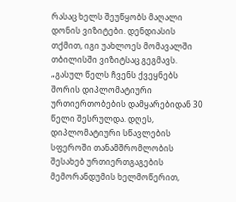რასაც ხელს შეუწყობს მაღალი დონის ვიზიტები. დენდიასის თქმით, იგი უახლოეს მომავალში თბილისში ვიზიტსაც გეგმავს. „გასულ წელს ჩვენს ქვეყნებს შორის დიპლომატიური ურთიერთობების დამყარებიდან 30 წელი შესრულდა. დღეს, დიპლომატიური სწავლების სფეროში თანამშრომლობის შესახებ ურთიერთგაგების მემორანდუმის ხელმოწერით,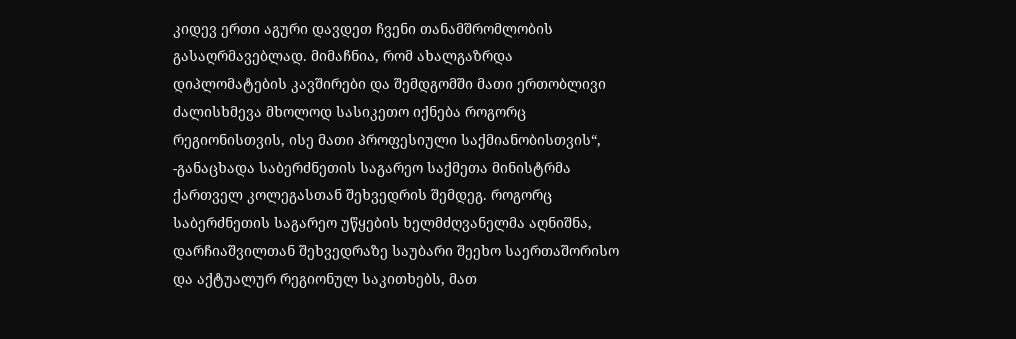კიდევ ერთი აგური დავდეთ ჩვენი თანამშრომლობის გასაღრმავებლად. მიმაჩნია, რომ ახალგაზრდა დიპლომატების კავშირები და შემდგომში მათი ერთობლივი ძალისხმევა მხოლოდ სასიკეთო იქნება როგორც რეგიონისთვის, ისე მათი პროფესიული საქმიანობისთვის“, -განაცხადა საბერძნეთის საგარეო საქმეთა მინისტრმა ქართველ კოლეგასთან შეხვედრის შემდეგ. როგორც საბერძნეთის საგარეო უწყების ხელმძღვანელმა აღნიშნა, დარჩიაშვილთან შეხვედრაზე საუბარი შეეხო საერთაშორისო და აქტუალურ რეგიონულ საკითხებს, მათ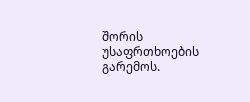შორის უსაფრთხოების გარემოს.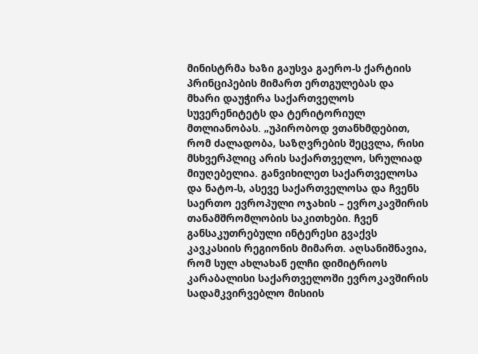მინისტრმა ხაზი გაუსვა გაერო-ს ქარტიის პრინციპების მიმართ ერთგულებას და მხარი დაუჭირა საქართველოს სუვერენიტეტს და ტერიტორიულ მთლიანობას. „უპირობოდ ვთანხმდებით, რომ ძალადობა, საზღვრების შეცვლა, რისი მსხვერპლიც არის საქართველო, სრულიად მიუღებელია. განვიხილეთ საქართველოსა და ნატო-ს, ასევე საქართველოსა და ჩვენს საერთო ევროპული ოჯახის – ევროკავშირის თანამშრომლობის საკითხები. ჩვენ განსაკუთრებული ინტერესი გვაქვს კავკასიის რეგიონის მიმართ. აღსანიშნავია, რომ სულ ახლახან ელჩი დიმიტრიოს კარაბალისი საქართველოში ევროკავშირის სადამკვირვებლო მისიის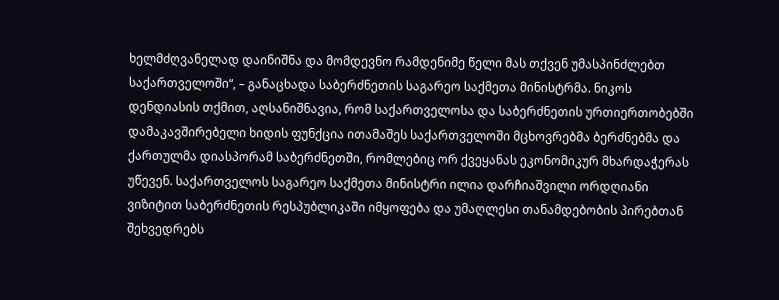ხელმძღვანელად დაინიშნა და მომდევნო რამდენიმე წელი მას თქვენ უმასპინძლებთ საქართველოში“, – განაცხადა საბერძნეთის საგარეო საქმეთა მინისტრმა. ნიკოს დენდიასის თქმით, აღსანიშნავია, რომ საქართველოსა და საბერძნეთის ურთიერთობებში დამაკავშირებელი ხიდის ფუნქცია ითამაშეს საქართველოში მცხოვრებმა ბერძნებმა და ქართულმა დიასპორამ საბერძნეთში, რომლებიც ორ ქვეყანას ეკონომიკურ მხარდაჭერას უწევენ. საქართველოს საგარეო საქმეთა მინისტრი ილია დარჩიაშვილი ორდღიანი ვიზიტით საბერძნეთის რესპუბლიკაში იმყოფება და უმაღლესი თანამდებობის პირებთან შეხვედრებს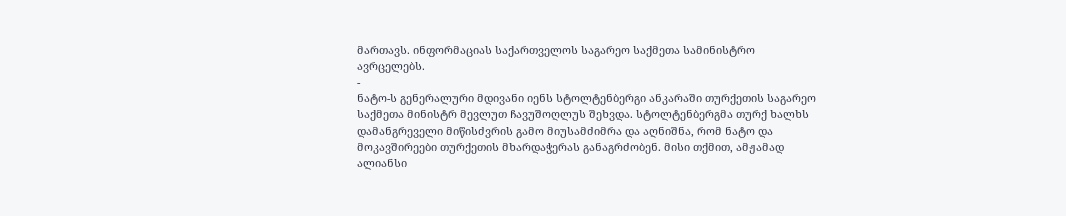მართავს. ინფორმაციას საქართველოს საგარეო საქმეთა სამინისტრო ავრცელებს.
-
ნატო-ს გენერალური მდივანი იენს სტოლტენბერგი ანკარაში თურქეთის საგარეო საქმეთა მინისტრ მევლუთ ჩავუშოღლუს შეხვდა. სტოლტენბერგმა თურქ ხალხს დამანგრეველი მიწისძვრის გამო მიუსამძიმრა და აღნიშნა, რომ ნატო და მოკავშირეები თურქეთის მხარდაჭერას განაგრძობენ. მისი თქმით, ამჟამად ალიანსი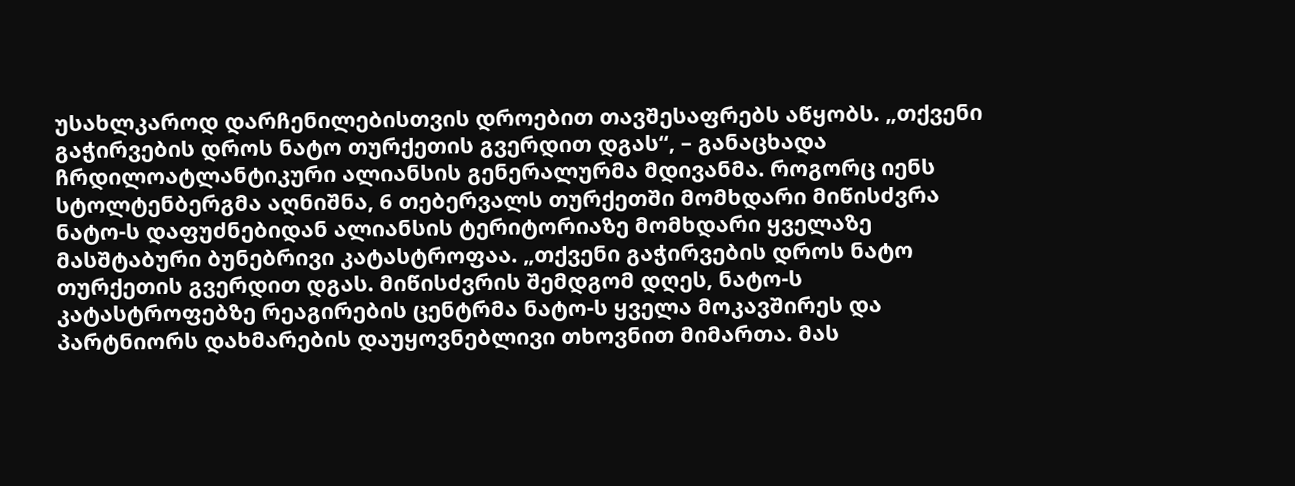უსახლკაროდ დარჩენილებისთვის დროებით თავშესაფრებს აწყობს. „თქვენი გაჭირვების დროს ნატო თურქეთის გვერდით დგას“, – განაცხადა ჩრდილოატლანტიკური ალიანსის გენერალურმა მდივანმა. როგორც იენს სტოლტენბერგმა აღნიშნა, 6 თებერვალს თურქეთში მომხდარი მიწისძვრა ნატო-ს დაფუძნებიდან ალიანსის ტერიტორიაზე მომხდარი ყველაზე მასშტაბური ბუნებრივი კატასტროფაა. „თქვენი გაჭირვების დროს ნატო თურქეთის გვერდით დგას. მიწისძვრის შემდგომ დღეს, ნატო-ს კატასტროფებზე რეაგირების ცენტრმა ნატო-ს ყველა მოკავშირეს და პარტნიორს დახმარების დაუყოვნებლივი თხოვნით მიმართა. მას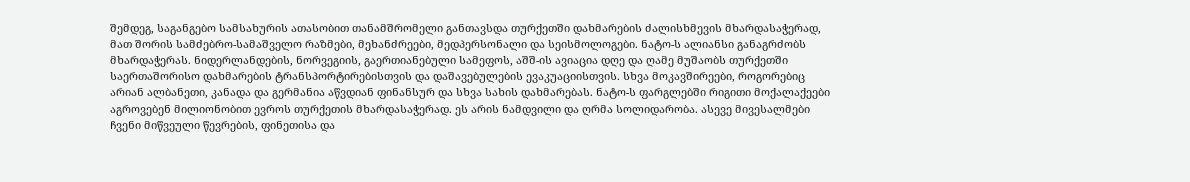შემდეგ, საგანგებო სამსახურის ათასობით თანამშრომელი განთავსდა თურქეთში დახმარების ძალისხმევის მხარდასაჭერად, მათ შორის სამძებრო-სამაშველო რაზმები, მეხანძრეები, მედპერსონალი და სეისმოლოგები. ნატო-ს ალიანსი განაგრძობს მხარდაჭერას. ნიდერლანდების, ნორვეგიის, გაერთიანებული სამეფოს, აშშ-ის ავიაცია დღე და ღამე მუშაობს თურქეთში საერთაშორისო დახმარების ტრანსპორტირებისთვის და დაშავებულების ევაკუაციისთვის. სხვა მოკავშირეები, როგორებიც არიან ალბანეთი, კანადა და გერმანია აწვდიან ფინანსურ და სხვა სახის დახმარებას. ნატო-ს ფარგლებში რიგითი მოქალაქეები აგროვებენ მილიონობით ევროს თურქეთის მხარდასაჭერად. ეს არის ნამდვილი და ღრმა სოლიდარობა. ასევე მივესალმები ჩვენი მიწვეული წევრების, ფინეთისა და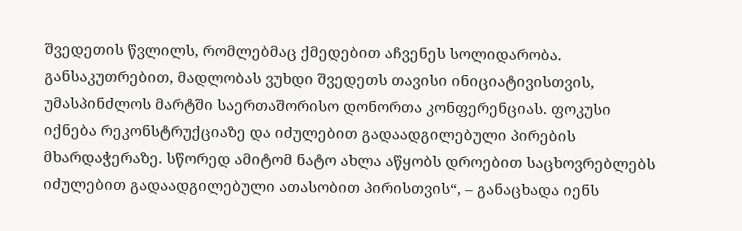შვედეთის წვლილს, რომლებმაც ქმედებით აჩვენეს სოლიდარობა. განსაკუთრებით, მადლობას ვუხდი შვედეთს თავისი ინიციატივისთვის, უმასპინძლოს მარტში საერთაშორისო დონორთა კონფერენციას. ფოკუსი იქნება რეკონსტრუქციაზე და იძულებით გადაადგილებული პირების მხარდაჭერაზე. სწორედ ამიტომ ნატო ახლა აწყობს დროებით საცხოვრებლებს იძულებით გადაადგილებული ათასობით პირისთვის“, – განაცხადა იენს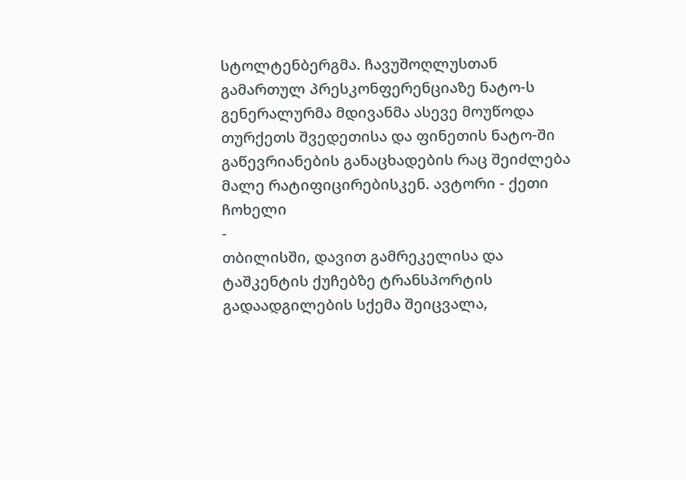სტოლტენბერგმა. ჩავუშოღლუსთან გამართულ პრესკონფერენციაზე ნატო-ს გენერალურმა მდივანმა ასევე მოუწოდა თურქეთს შვედეთისა და ფინეთის ნატო-ში გაწევრიანების განაცხადების რაც შეიძლება მალე რატიფიცირებისკენ. ავტორი - ქეთი ჩოხელი
-
თბილისში, დავით გამრეკელისა და ტაშკენტის ქუჩებზე ტრანსპორტის გადაადგილების სქემა შეიცვალა,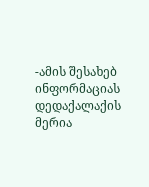-ამის შესახებ ინფორმაციას დედაქალაქის მერია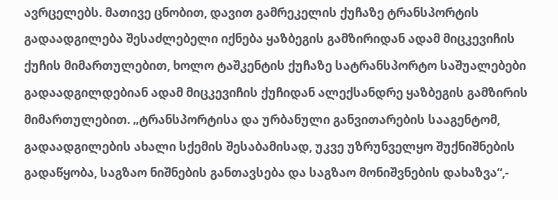ავრცელებს. მათივე ცნობით, დავით გამრეკელის ქუჩაზე ტრანსპორტის გადაადგილება შესაძლებელი იქნება ყაზბეგის გამზირიდან ადამ მიცკევიჩის ქუჩის მიმართულებით, ხოლო ტაშკენტის ქუჩაზე სატრანსპორტო საშუალებები გადაადგილდებიან ადამ მიცკევიჩის ქუჩიდან ალექსანდრე ყაზბეგის გამზირის მიმართულებით. „ტრანსპორტისა და ურბანული განვითარების სააგენტომ, გადაადგილების ახალი სქემის შესაბამისად, უკვე უზრუნველყო შუქნიშნების გადაწყობა, საგზაო ნიშნების განთავსება და საგზაო მონიშვნების დახაზვა“,-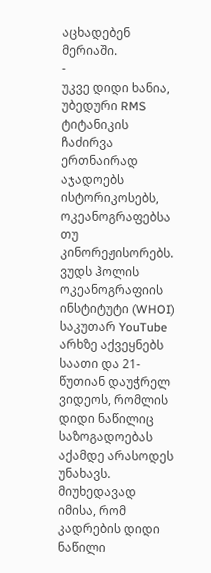აცხადებენ მერიაში.
-
უკვე დიდი ხანია, უბედური RMS ტიტანიკის ჩაძირვა ერთნაირად აჯადოებს ისტორიკოსებს, ოკეანოგრაფებსა თუ კინორეჟისორებს. ვუდს ჰოლის ოკეანოგრაფიის ინსტიტუტი (WHOI) საკუთარ YouTube არხზე აქვეყნებს საათი და 21-წუთიან დაუჭრელ ვიდეოს, რომლის დიდი ნაწილიც საზოგადოებას აქამდე არასოდეს უნახავს. მიუხედავად იმისა, რომ კადრების დიდი ნაწილი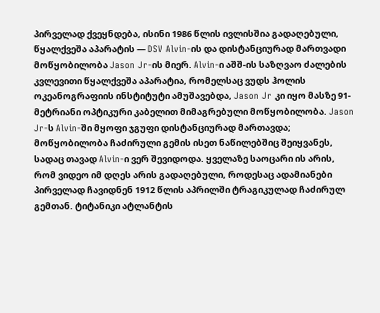პირველად ქვეყნდება, ისინი 1986 წლის ივლისშია გადაღებული, წყალქვეშა აპარატის — DSV Alvin-ის და დისტანციურად მართვადი მოწყობილობა Jason Jr-ის მიერ. Alvin-ი აშშ-ის საზღვაო ძალების კვლევითი წყალქვეშა აპარატია, რომელსაც ვუდს ჰოლის ოკეანოგრაფიის ინსტიტუტი ამუშავებდა, Jason Jr კი იყო მასზე 91-მეტრიანი ოპტიკური კაბელით მიმაგრებული მოწყობილობა. Jason Jr-ს Alvin-ში მყოფი ჯგუფი დისტანციურად მართავდა; მოწყობილობა ჩაძირული გემის ისეთ ნაწილებშიც შეიყვანეს, სადაც თავად Alvin-ი ვერ შევიდოდა. ყველაზე საოცარი ის არის, რომ ვიდეო იმ დღეს არის გადაღებული, როდესაც ადამიანები პირველად ჩავიდნენ 1912 წლის აპრილში ტრაგიკულად ჩაძირულ გემთან. ტიტანიკი ატლანტის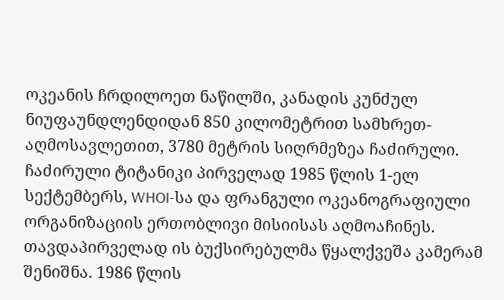ოკეანის ჩრდილოეთ ნაწილში, კანადის კუნძულ ნიუფაუნდლენდიდან 850 კილომეტრით სამხრეთ-აღმოსავლეთით, 3780 მეტრის სიღრმეზეა ჩაძირული. ჩაძირული ტიტანიკი პირველად 1985 წლის 1-ელ სექტემბერს, WHOI-სა და ფრანგული ოკეანოგრაფიული ორგანიზაციის ერთობლივი მისიისას აღმოაჩინეს. თავდაპირველად ის ბუქსირებულმა წყალქვეშა კამერამ შენიშნა. 1986 წლის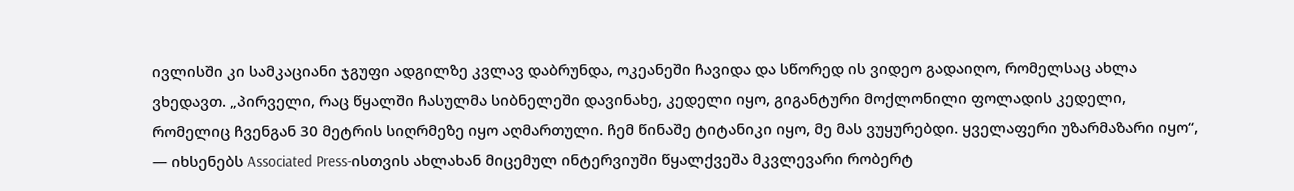ივლისში კი სამკაციანი ჯგუფი ადგილზე კვლავ დაბრუნდა, ოკეანეში ჩავიდა და სწორედ ის ვიდეო გადაიღო, რომელსაც ახლა ვხედავთ. „პირველი, რაც წყალში ჩასულმა სიბნელეში დავინახე, კედელი იყო, გიგანტური მოქლონილი ფოლადის კედელი, რომელიც ჩვენგან 30 მეტრის სიღრმეზე იყო აღმართული. ჩემ წინაშე ტიტანიკი იყო, მე მას ვუყურებდი. ყველაფერი უზარმაზარი იყო“, — იხსენებს Associated Press-ისთვის ახლახან მიცემულ ინტერვიუში წყალქვეშა მკვლევარი რობერტ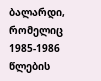ბალარდი, რომელიც 1985-1986 წლების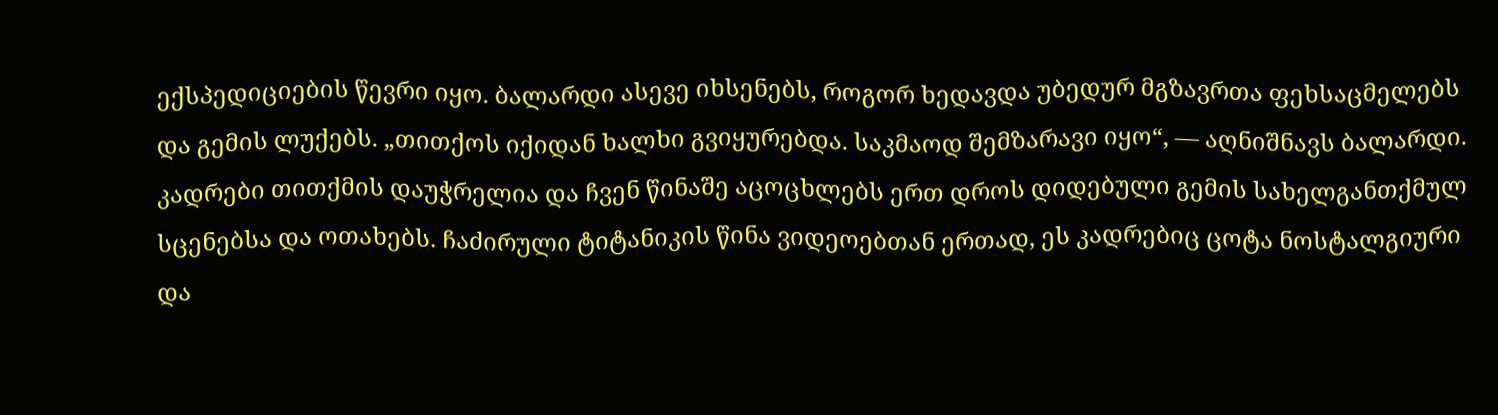ექსპედიციების წევრი იყო. ბალარდი ასევე იხსენებს, როგორ ხედავდა უბედურ მგზავრთა ფეხსაცმელებს და გემის ლუქებს. „თითქოს იქიდან ხალხი გვიყურებდა. საკმაოდ შემზარავი იყო“, — აღნიშნავს ბალარდი. კადრები თითქმის დაუჭრელია და ჩვენ წინაშე აცოცხლებს ერთ დროს დიდებული გემის სახელგანთქმულ სცენებსა და ოთახებს. ჩაძირული ტიტანიკის წინა ვიდეოებთან ერთად, ეს კადრებიც ცოტა ნოსტალგიური და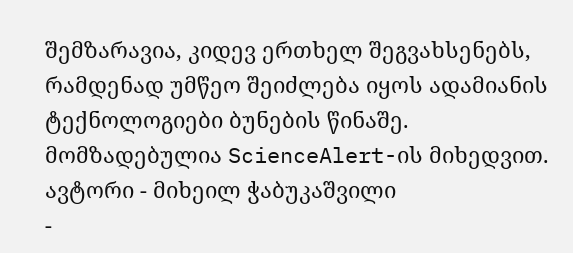შემზარავია, კიდევ ერთხელ შეგვახსენებს, რამდენად უმწეო შეიძლება იყოს ადამიანის ტექნოლოგიები ბუნების წინაშე. მომზადებულია ScienceAlert-ის მიხედვით. ავტორი - მიხეილ ჭაბუკაშვილი
-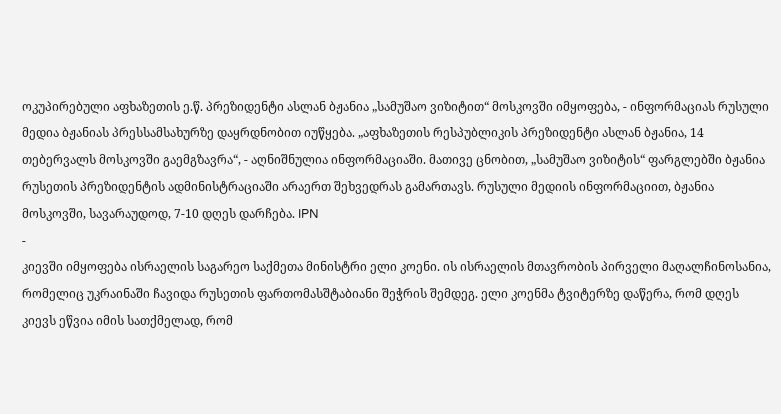ოკუპირებული აფხაზეთის ე.წ. პრეზიდენტი ასლან ბჟანია „სამუშაო ვიზიტით“ მოსკოვში იმყოფება, - ინფორმაციას რუსული მედია ბჟანიას პრესსამსახურზე დაყრდნობით იუწყება. „აფხაზეთის რესპუბლიკის პრეზიდენტი ასლან ბჟანია, 14 თებერვალს მოსკოვში გაემგზავრა“, - აღნიშნულია ინფორმაციაში. მათივე ცნობით, „სამუშაო ვიზიტის“ ფარგლებში ბჟანია რუსეთის პრეზიდენტის ადმინისტრაციაში არაერთ შეხვედრას გამართავს. რუსული მედიის ინფორმაციით, ბჟანია მოსკოვში, სავარაუდოდ, 7-10 დღეს დარჩება. IPN
-
კიევში იმყოფება ისრაელის საგარეო საქმეთა მინისტრი ელი კოენი. ის ისრაელის მთავრობის პირველი მაღალჩინოსანია, რომელიც უკრაინაში ჩავიდა რუსეთის ფართომასშტაბიანი შეჭრის შემდეგ. ელი კოენმა ტვიტერზე დაწერა, რომ დღეს კიევს ეწვია იმის სათქმელად, რომ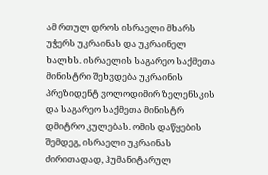ამ რთულ დროს ისრაელი მხარს უჭერს უკრაინას და უკრაინელ ხალხს. ისრაელის საგარეო საქმეთა მინისტრი შეხვდება უკრაინის პრეზიდენტ ვოლოდიმირ ზელენსკის და საგარეო საქმეთა მინისტრ დმიტრო კულებას. ომის დაწყების შემდეგ, ისრაელი უკრაინას ძირითადად, ჰუმანიტარულ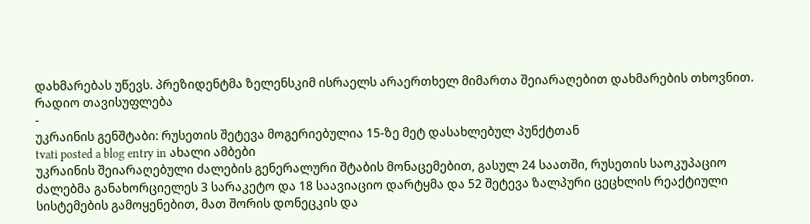დახმარებას უწევს. პრეზიდენტმა ზელენსკიმ ისრაელს არაერთხელ მიმართა შეიარაღებით დახმარების თხოვნით. რადიო თავისუფლება
-
უკრაინის გენშტაბი: რუსეთის შეტევა მოგერიებულია 15-ზე მეტ დასახლებულ პუნქტთან
tvati posted a blog entry in ახალი ამბები
უკრაინის შეიარაღებული ძალების გენერალური შტაბის მონაცემებით, გასულ 24 საათში, რუსეთის საოკუპაციო ძალებმა განახორციელეს 3 სარაკეტო და 18 საავიაციო დარტყმა და 52 შეტევა ზალპური ცეცხლის რეაქტიული სისტემების გამოყენებით, მათ შორის დონეცკის და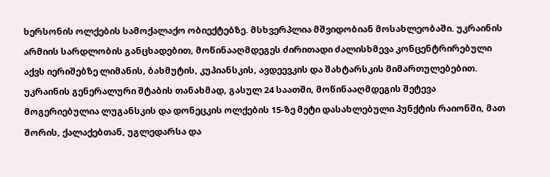ხერსონის ოლქების სამოქალაქო ობიექტებზე. მსხვერპლია მშვიდობიან მოსახლეობაში. უკრაინის არმიის სარდლობის განცხადებით, მოწინააღმდეგეს ძირითადი ძალისხმევა კონცენტრირებული აქვს იერიშებზე ლიმანის, ბახმუტის, კუპიანსკის, ავდეევკის და შახტარსკის მიმართულებებით. უკრაინის გენერალური შტაბის თანახმად, გასულ 24 საათში, მოწინააღმდეგის შეტევა მოგერიებულია ლუგანსკის და დონეცკის ოლქების 15-ზე მეტი დასახლებული პუნქტის რაიონში, მათ შორის, ქალაქებთან, უგლედარსა და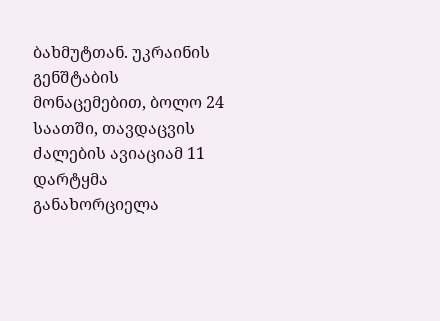ბახმუტთან. უკრაინის გენშტაბის მონაცემებით, ბოლო 24 საათში, თავდაცვის ძალების ავიაციამ 11 დარტყმა განახორციელა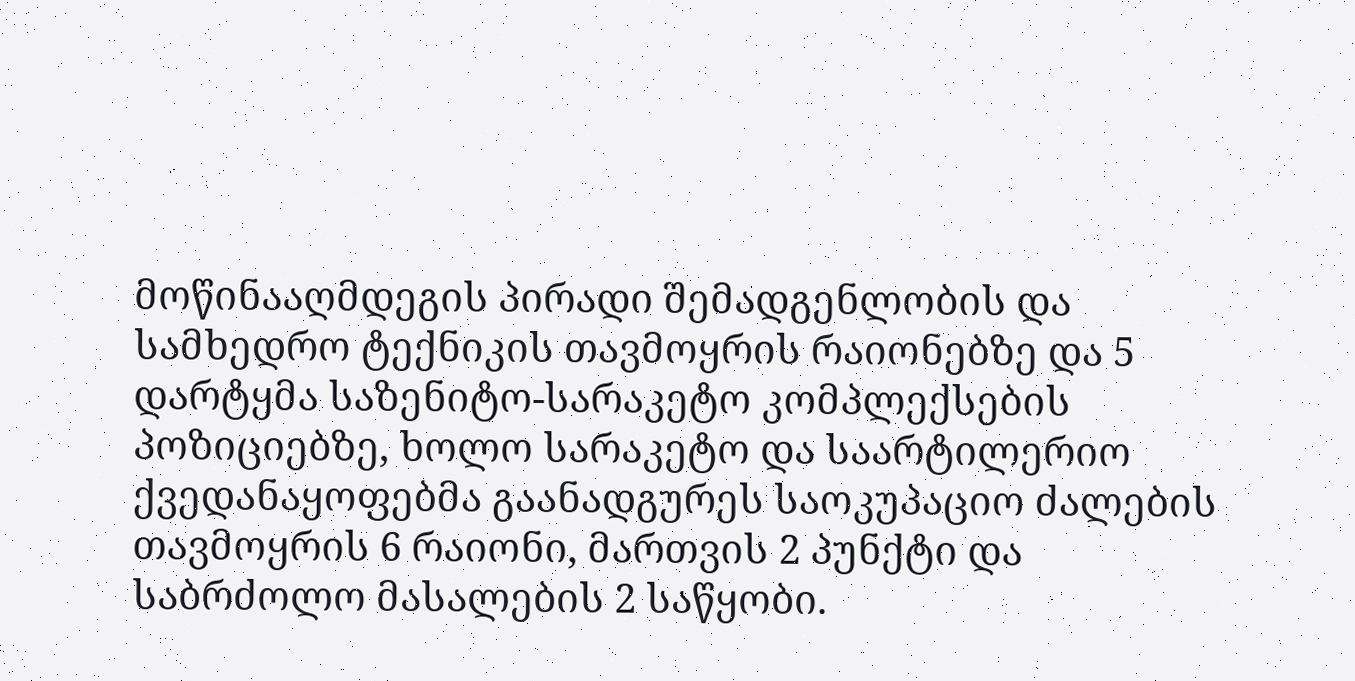მოწინააღმდეგის პირადი შემადგენლობის და სამხედრო ტექნიკის თავმოყრის რაიონებზე და 5 დარტყმა საზენიტო-სარაკეტო კომპლექსების პოზიციებზე, ხოლო სარაკეტო და საარტილერიო ქვედანაყოფებმა გაანადგურეს საოკუპაციო ძალების თავმოყრის 6 რაიონი, მართვის 2 პუნქტი და საბრძოლო მასალების 2 საწყობი.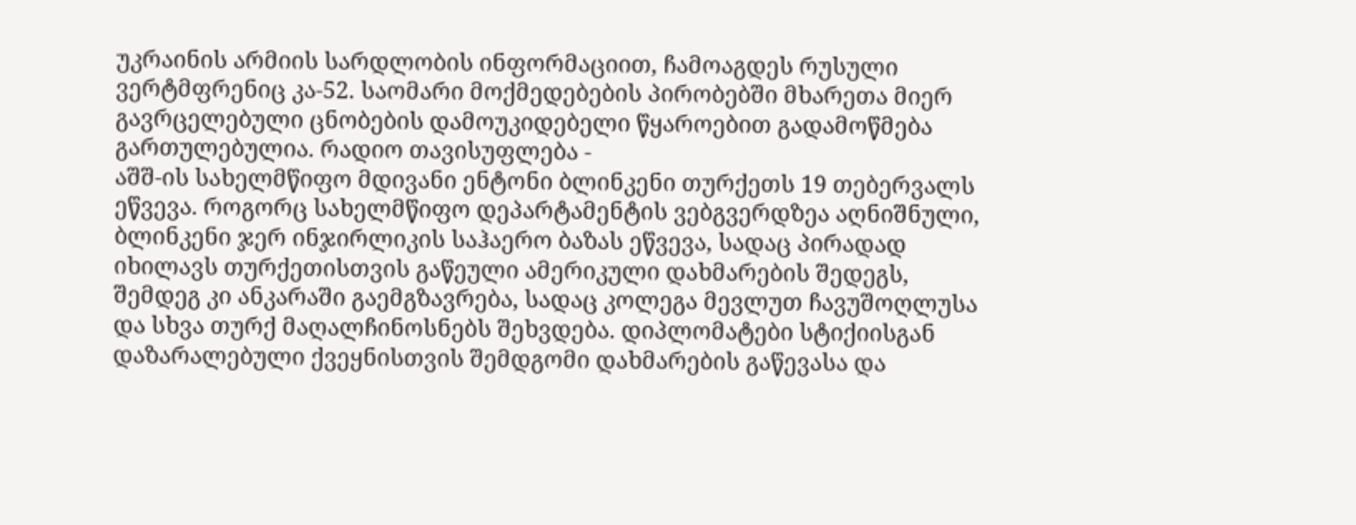უკრაინის არმიის სარდლობის ინფორმაციით, ჩამოაგდეს რუსული ვერტმფრენიც კა-52. საომარი მოქმედებების პირობებში მხარეთა მიერ გავრცელებული ცნობების დამოუკიდებელი წყაროებით გადამოწმება გართულებულია. რადიო თავისუფლება -
აშშ-ის სახელმწიფო მდივანი ენტონი ბლინკენი თურქეთს 19 თებერვალს ეწვევა. როგორც სახელმწიფო დეპარტამენტის ვებგვერდზეა აღნიშნული, ბლინკენი ჯერ ინჯირლიკის საჰაერო ბაზას ეწვევა, სადაც პირადად იხილავს თურქეთისთვის გაწეული ამერიკული დახმარების შედეგს, შემდეგ კი ანკარაში გაემგზავრება, სადაც კოლეგა მევლუთ ჩავუშოღლუსა და სხვა თურქ მაღალჩინოსნებს შეხვდება. დიპლომატები სტიქიისგან დაზარალებული ქვეყნისთვის შემდგომი დახმარების გაწევასა და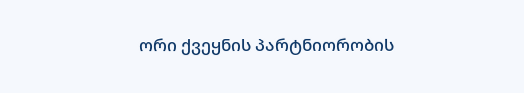ორი ქვეყნის პარტნიორობის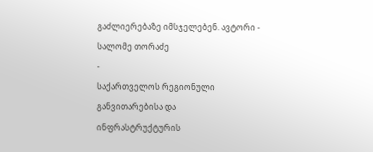გაძლიერებაზე იმსჯელებენ. ავტორი - სალომე თორაძე
-
საქართველოს რეგიონული განვითარებისა და ინფრასტრუქტურის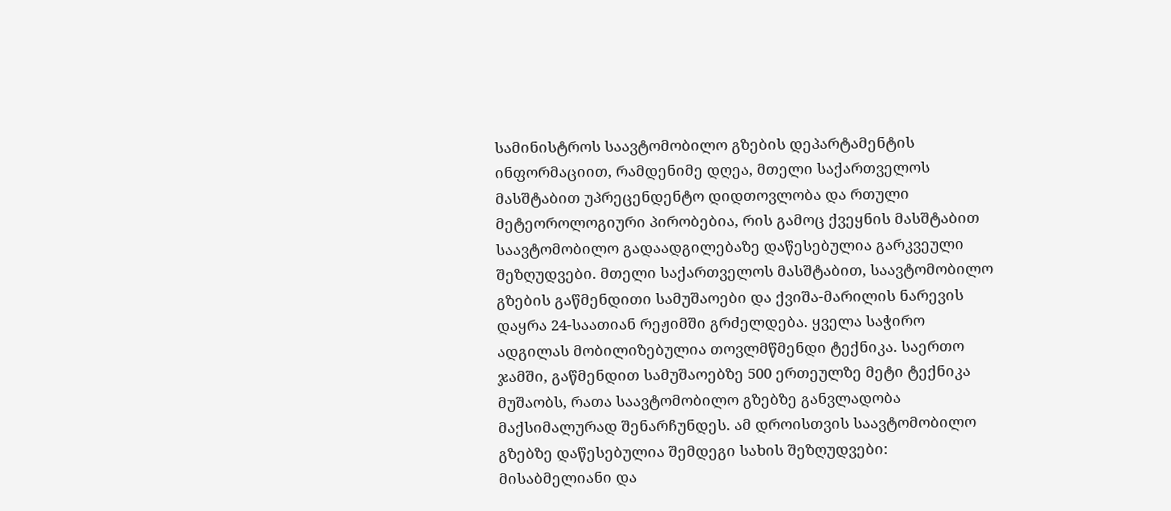სამინისტროს საავტომობილო გზების დეპარტამენტის ინფორმაციით, რამდენიმე დღეა, მთელი საქართველოს მასშტაბით უპრეცენდენტო დიდთოვლობა და რთული მეტეოროლოგიური პირობებია, რის გამოც ქვეყნის მასშტაბით საავტომობილო გადაადგილებაზე დაწესებულია გარკვეული შეზღუდვები. მთელი საქართველოს მასშტაბით, საავტომობილო გზების გაწმენდითი სამუშაოები და ქვიშა-მარილის ნარევის დაყრა 24-საათიან რეჟიმში გრძელდება. ყველა საჭირო ადგილას მობილიზებულია თოვლმწმენდი ტექნიკა. საერთო ჯამში, გაწმენდით სამუშაოებზე 500 ერთეულზე მეტი ტექნიკა მუშაობს, რათა საავტომობილო გზებზე განვლადობა მაქსიმალურად შენარჩუნდეს. ამ დროისთვის საავტომობილო გზებზე დაწესებულია შემდეგი სახის შეზღუდვები: მისაბმელიანი და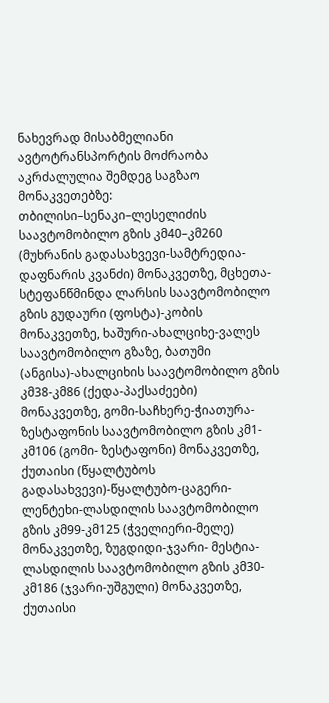ნახევრად მისაბმელიანი ავტოტრანსპორტის მოძრაობა აკრძალულია შემდეგ საგზაო მონაკვეთებზე: თბილისი–სენაკი–ლესელიძის საავტომობილო გზის კმ40–კმ260 (მუხრანის გადასახვევი-სამტრედია-დაფნარის კვანძი) მონაკვეთზე, მცხეთა-სტეფანწმინდა ლარსის საავტომობილო გზის გუდაური (ფოსტა)-კობის მონაკვეთზე, ხაშური-ახალციხე-ვალეს საავტომობილო გზაზე, ბათუმი (ანგისა)-ახალციხის საავტომობილო გზის კმ38-კმ86 (ქედა-პაქსაძეები) მონაკვეთზე, გომი-საჩხერე-ჭიათურა-ზესტაფონის საავტომობილო გზის კმ1-კმ106 (გომი- ზესტაფონი) მონაკვეთზე, ქუთაისი (წყალტუბოს გადასახვევი)-წყალტუბო-ცაგერი-ლენტეხი-ლასდილის საავტომობილო გზის კმ99-კმ125 (ჭველიერი-მელე) მონაკვეთზე, ზუგდიდი-ჯვარი- მესტია-ლასდილის საავტომობილო გზის კმ30-კმ186 (ჯვარი-უშგული) მონაკვეთზე, ქუთაისი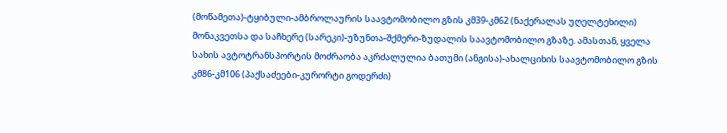(მოწამეთა)-ტყიბული-ამბროლაურის საავტომობილო გზის კმ39-კმ62 (ნაქერალას უღელტეხილი) მონაკვეთსა და საჩხერე (სარეკი)-უზუნთა-შქმერი-ზუდალის საავტომობილო გზაზე. ამასთან, ყველა სახის ავტოტრანსპორტის მოძრაობა აკრძალულია ბათუმი (ანგისა)-ახალციხის საავტომობილო გზის კმ86-კმ106 (პაქსაძეები-კურორტი გოდერძი)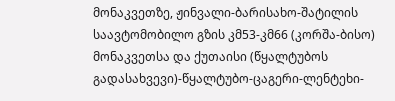მონაკვეთზე, ჟინვალი-ბარისახო-შატილის საავტომობილო გზის კმ53-კმ66 (კორშა-ბისო) მონაკვეთსა და ქუთაისი (წყალტუბოს გადასახვევი)-წყალტუბო-ცაგერი-ლენტეხი-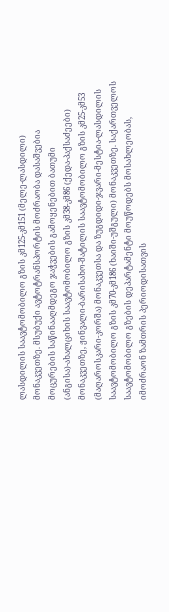ლასდილის საავტომობილო გზის კმ125-კმ151 (მელე-ლასდილი) მონაკვეთზე. მსუბუქი ავტოტრანსპორტის მოძრაობა დასაშვებია მოცურების საწინააღმდეგო ჯაჭვების გამოყენებით ბათუმი (ანგისა)-ახალციხის საავტომობილო გზის კმ38-კმ86 (ქედა-პაქსაძეები) მონაკვეთზე, ჟინვალი-ბარისახო-შატილის საავტომობილო გზის კმ25-კმ53 (მაღაროსკარი-კორშა) მონაკვეთსა და ზუგდიდი-ჯვარი-მესტია-ლასდილის საავტომობილო გზის კმ70-კმ186 (ხაიში-უშგული) მონაკვეთზე. საქართველოს საავტომობილო გზების დეპარტამენტი მოუწოდებს მოსახლეობას, იმოძრაონ ზამთრის პერიოდისათვის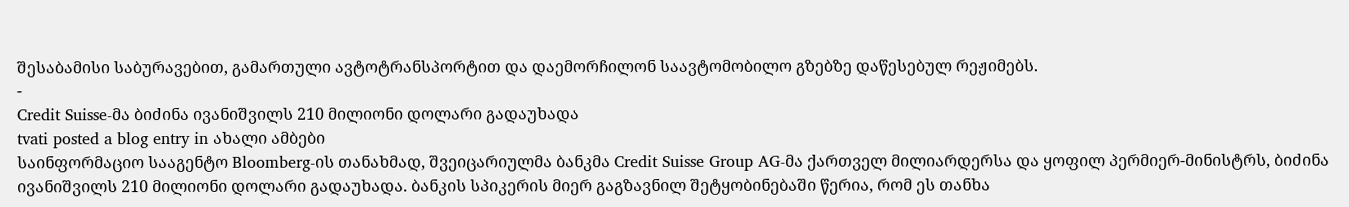შესაბამისი საბურავებით, გამართული ავტოტრანსპორტით და დაემორჩილონ საავტომობილო გზებზე დაწესებულ რეჟიმებს.
-
Credit Suisse-მა ბიძინა ივანიშვილს 210 მილიონი დოლარი გადაუხადა
tvati posted a blog entry in ახალი ამბები
საინფორმაციო სააგენტო Bloomberg-ის თანახმად, შვეიცარიულმა ბანკმა Credit Suisse Group AG-მა ქართველ მილიარდერსა და ყოფილ პერმიერ-მინისტრს, ბიძინა ივანიშვილს 210 მილიონი დოლარი გადაუხადა. ბანკის სპიკერის მიერ გაგზავნილ შეტყობინებაში წერია, რომ ეს თანხა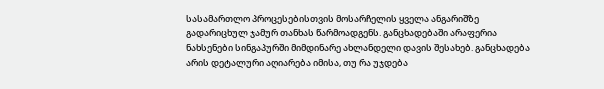სასამართლო პროცესებისთვის მოსარჩელის ყველა ანგარიშზე გადარიცხულ ჯამურ თანხას წარმოადგენს. განცხადებაში არაფერია ნახსენები სინგაპურში მიმდინარე ახლანდელი დავის შესახებ. განცხადება არის დეტალური აღიარება იმისა, თუ რა უჯდება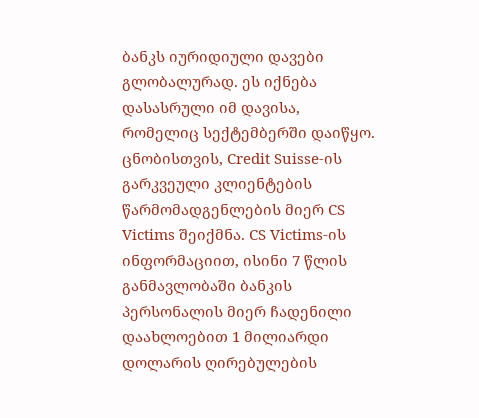ბანკს იურიდიული დავები გლობალურად. ეს იქნება დასასრული იმ დავისა, რომელიც სექტემბერში დაიწყო. ცნობისთვის, Credit Suisse-ის გარკვეული კლიენტების წარმომადგენლების მიერ CS Victims შეიქმნა. CS Victims-ის ინფორმაციით, ისინი 7 წლის განმავლობაში ბანკის პერსონალის მიერ ჩადენილი დაახლოებით 1 მილიარდი დოლარის ღირებულების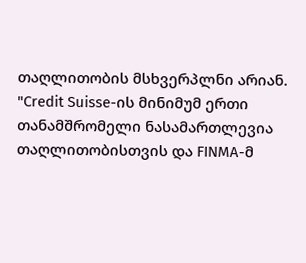თაღლითობის მსხვერპლნი არიან. "Credit Suisse-ის მინიმუმ ერთი თანამშრომელი ნასამართლევია თაღლითობისთვის და FINMA-მ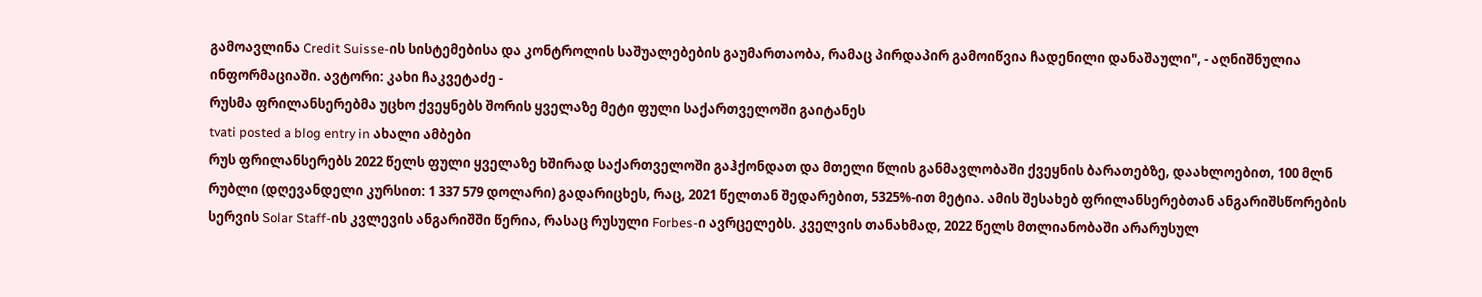გამოავლინა Credit Suisse-ის სისტემებისა და კონტროლის საშუალებების გაუმართაობა, რამაც პირდაპირ გამოიწვია ჩადენილი დანაშაული", - აღნიშნულია ინფორმაციაში. ავტორი: კახი ჩაკვეტაძე -
რუსმა ფრილანსერებმა უცხო ქვეყნებს შორის ყველაზე მეტი ფული საქართველოში გაიტანეს
tvati posted a blog entry in ახალი ამბები
რუს ფრილანსერებს 2022 წელს ფული ყველაზე ხშირად საქართველოში გაჰქონდათ და მთელი წლის განმავლობაში ქვეყნის ბარათებზე, დაახლოებით, 100 მლნ რუბლი (დღევანდელი კურსით: 1 337 579 დოლარი) გადარიცხეს, რაც, 2021 წელთან შედარებით, 5325%-ით მეტია. ამის შესახებ ფრილანსერებთან ანგარიშსწორების სერვის Solar Staff-ის კვლევის ანგარიშში წერია, რასაც რუსული Forbes-ი ავრცელებს. კველვის თანახმად, 2022 წელს მთლიანობაში არარუსულ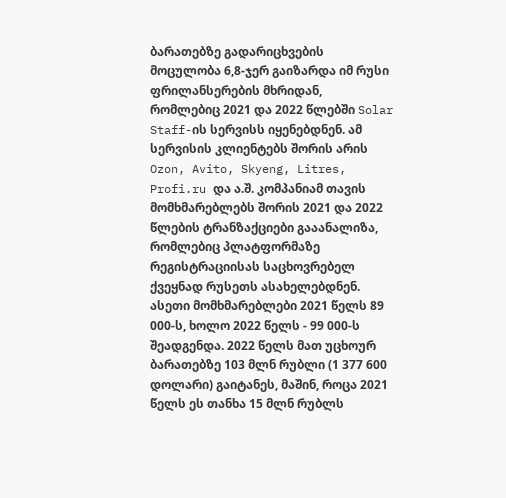ბარათებზე გადარიცხვების მოცულობა 6,8-ჯერ გაიზარდა იმ რუსი ფრილანსერების მხრიდან, რომლებიც 2021 და 2022 წლებში Solar Staff-ის სერვისს იყენებდნენ. ამ სერვისის კლიენტებს შორის არის Ozon, Avito, Skyeng, Litres, Profi.ru და ა.შ. კომპანიამ თავის მომხმარებლებს შორის 2021 და 2022 წლების ტრანზაქციები გააანალიზა, რომლებიც პლატფორმაზე რეგისტრაციისას საცხოვრებელ ქვეყნად რუსეთს ასახელებდნენ. ასეთი მომხმარებლები 2021 წელს 89 000-ს, ხოლო 2022 წელს - 99 000-ს შეადგენდა. 2022 წელს მათ უცხოურ ბარათებზე 103 მლნ რუბლი (1 377 600 დოლარი) გაიტანეს, მაშინ, როცა 2021 წელს ეს თანხა 15 მლნ რუბლს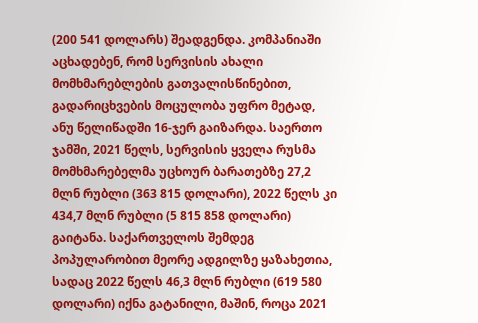(200 541 დოლარს) შეადგენდა. კომპანიაში აცხადებენ, რომ სერვისის ახალი მომხმარებლების გათვალისწინებით, გადარიცხვების მოცულობა უფრო მეტად, ანუ წელიწადში 16-ჯერ გაიზარდა. საერთო ჯამში, 2021 წელს, სერვისის ყველა რუსმა მომხმარებელმა უცხოურ ბარათებზე 27,2 მლნ რუბლი (363 815 დოლარი), 2022 წელს კი 434,7 მლნ რუბლი (5 815 858 დოლარი) გაიტანა. საქართველოს შემდეგ პოპულარობით მეორე ადგილზე ყაზახეთია, სადაც 2022 წელს 46,3 მლნ რუბლი (619 580 დოლარი) იქნა გატანილი, მაშინ, როცა 2021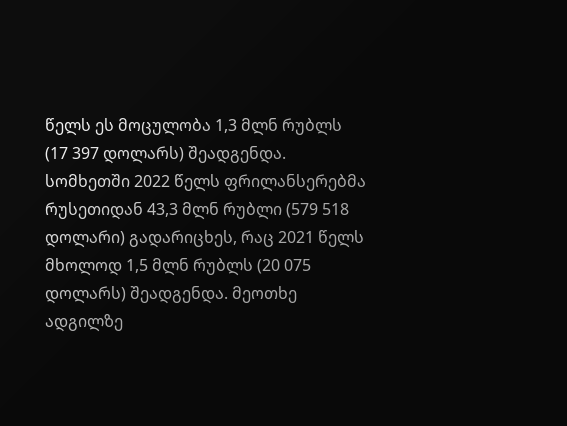წელს ეს მოცულობა 1,3 მლნ რუბლს (17 397 დოლარს) შეადგენდა. სომხეთში 2022 წელს ფრილანსერებმა რუსეთიდან 43,3 მლნ რუბლი (579 518 დოლარი) გადარიცხეს, რაც 2021 წელს მხოლოდ 1,5 მლნ რუბლს (20 075 დოლარს) შეადგენდა. მეოთხე ადგილზე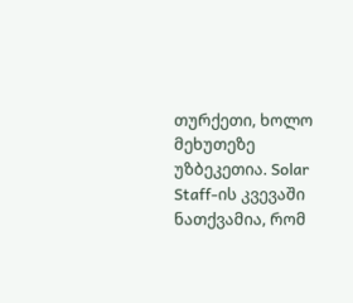თურქეთი, ხოლო მეხუთეზე უზბეკეთია. Solar Staff-ის კვევაში ნათქვამია, რომ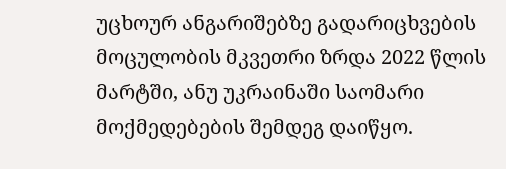უცხოურ ანგარიშებზე გადარიცხვების მოცულობის მკვეთრი ზრდა 2022 წლის მარტში, ანუ უკრაინაში საომარი მოქმედებების შემდეგ დაიწყო.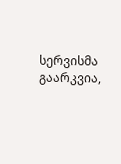სერვისმა გაარკვია,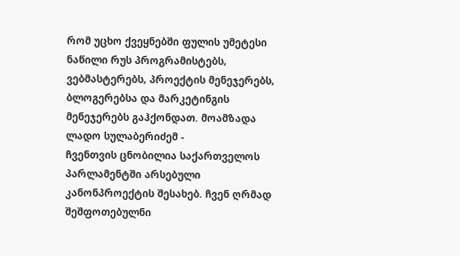რომ უცხო ქვეყნებში ფულის უმეტესი ნაწილი რუს პროგრამისტებს, ვებმასტერებს, პროექტის მენეჯერებს, ბლოგერებსა და მარკეტინგის მენეჯერებს გაჰქონდათ. მოამზადა ლადო სულაბერიძემ -
ჩვენთვის ცნობილია საქართველოს პარლამენტში არსებული კანონპროექტის შესახებ. ჩვენ ღრმად შეშფოთებულნი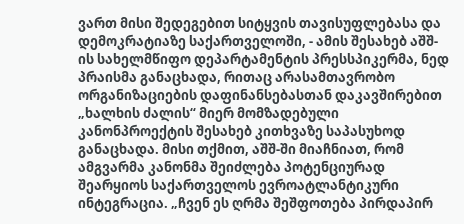ვართ მისი შედეგებით სიტყვის თავისუფლებასა და დემოკრატიაზე საქართველოში, - ამის შესახებ აშშ-ის სახელმწიფო დეპარტამენტის პრესსპიკერმა, ნედ პრაისმა განაცხადა, რითაც არასამთავრობო ორგანიზაციების დაფინანსებასთან დაკავშირებით „ხალხის ძალის“ მიერ მომზადებული კანონპროექტის შესახებ კითხვაზე საპასუხოდ განაცხადა. მისი თქმით, აშშ-ში მიაჩნიათ, რომ ამგვარმა კანონმა შეიძლება პოტენციურად შეარყიოს საქართველოს ევროატლანტიკური ინტეგრაცია. „ჩვენ ეს ღრმა შეშფოთება პირდაპირ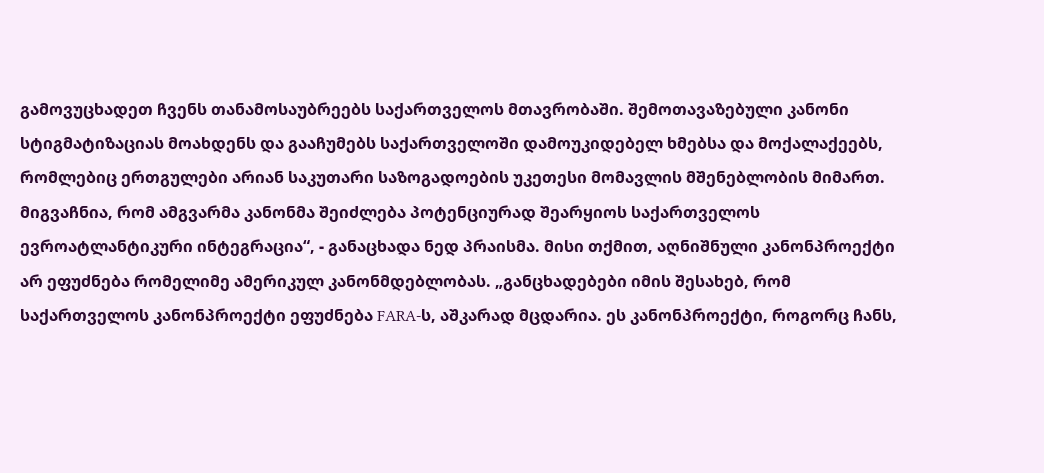გამოვუცხადეთ ჩვენს თანამოსაუბრეებს საქართველოს მთავრობაში. შემოთავაზებული კანონი სტიგმატიზაციას მოახდენს და გააჩუმებს საქართველოში დამოუკიდებელ ხმებსა და მოქალაქეებს, რომლებიც ერთგულები არიან საკუთარი საზოგადოების უკეთესი მომავლის მშენებლობის მიმართ. მიგვაჩნია, რომ ამგვარმა კანონმა შეიძლება პოტენციურად შეარყიოს საქართველოს ევროატლანტიკური ინტეგრაცია“, - განაცხადა ნედ პრაისმა. მისი თქმით, აღნიშნული კანონპროექტი არ ეფუძნება რომელიმე ამერიკულ კანონმდებლობას. „განცხადებები იმის შესახებ, რომ საქართველოს კანონპროექტი ეფუძნება FARA-ს, აშკარად მცდარია. ეს კანონპროექტი, როგორც ჩანს,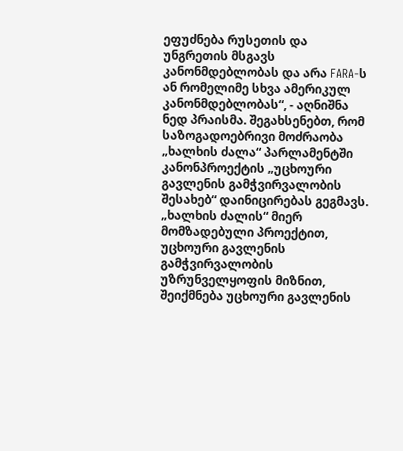ეფუძნება რუსეთის და უნგრეთის მსგავს კანონმდებლობას და არა FARA-ს ან რომელიმე სხვა ამერიკულ კანონმდებლობას“, - აღნიშნა ნედ პრაისმა. შეგახსენებთ, რომ საზოგადოებრივი მოძრაობა „ხალხის ძალა“ პარლამენტში კანონპროექტის „უცხოური გავლენის გამჭვირვალობის შესახებ“ დაინიცირებას გეგმავს. „ხალხის ძალის“ მიერ მომზადებული პროექტით, უცხოური გავლენის გამჭვირვალობის უზრუნველყოფის მიზნით, შეიქმნება უცხოური გავლენის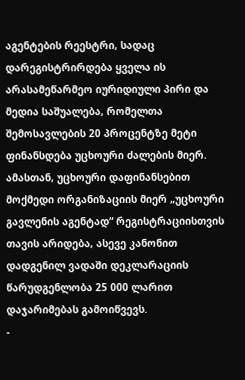აგენტების რეესტრი, სადაც დარეგისტრირდება ყველა ის არასამეწარმეო იურიდიული პირი და მედია საშუალება, რომელთა შემოსავლების 20 პროცენტზე მეტი ფინანსდება უცხოური ძალების მიერ. ამასთან, უცხოური დაფინანსებით მოქმედი ორგანიზაციის მიერ „უცხოური გავლენის აგენტად“ რეგისტრაციისთვის თავის არიდება, ასევე კანონით დადგენილ ვადაში დეკლარაციის წარუდგენლობა 25 000 ლარით დაჯარიმებას გამოიწვევს.
-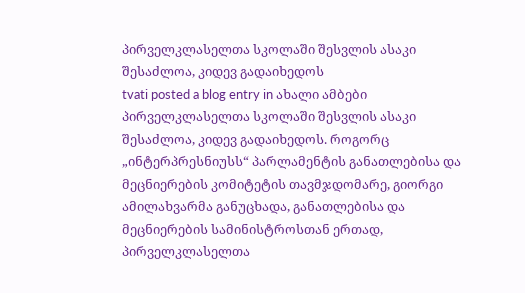პირველკლასელთა სკოლაში შესვლის ასაკი შესაძლოა, კიდევ გადაიხედოს
tvati posted a blog entry in ახალი ამბები
პირველკლასელთა სკოლაში შესვლის ასაკი შესაძლოა, კიდევ გადაიხედოს. როგორც „ინტერპრესნიუსს“ პარლამენტის განათლებისა და მეცნიერების კომიტეტის თავმჯდომარე, გიორგი ამილახვარმა განუცხადა, განათლებისა და მეცნიერების სამინისტროსთან ერთად, პირველკლასელთა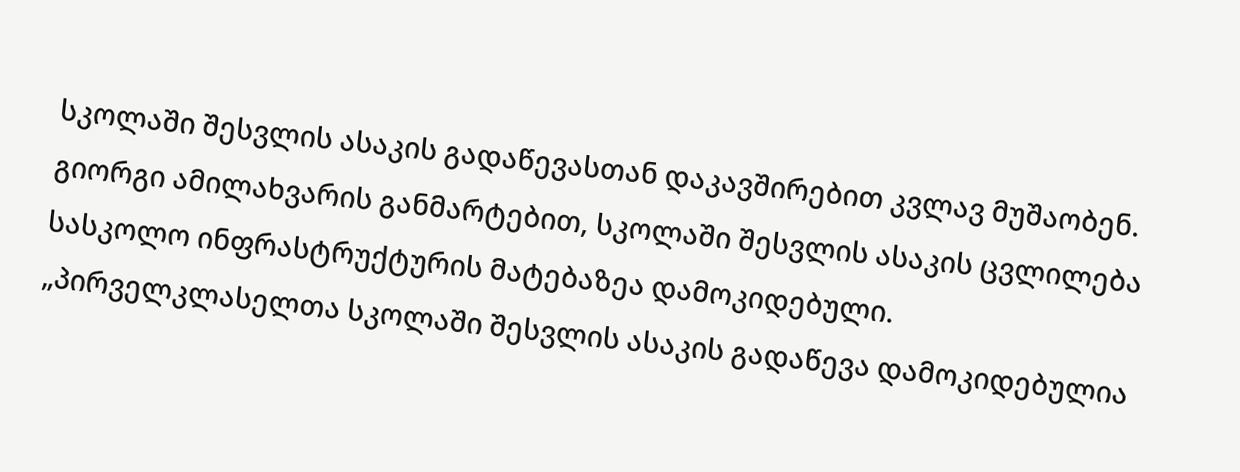სკოლაში შესვლის ასაკის გადაწევასთან დაკავშირებით კვლავ მუშაობენ. გიორგი ამილახვარის განმარტებით, სკოლაში შესვლის ასაკის ცვლილება სასკოლო ინფრასტრუქტურის მატებაზეა დამოკიდებული. „პირველკლასელთა სკოლაში შესვლის ასაკის გადაწევა დამოკიდებულია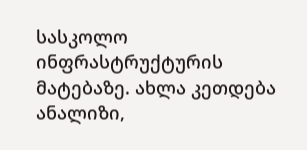სასკოლო ინფრასტრუქტურის მატებაზე. ახლა კეთდება ანალიზი,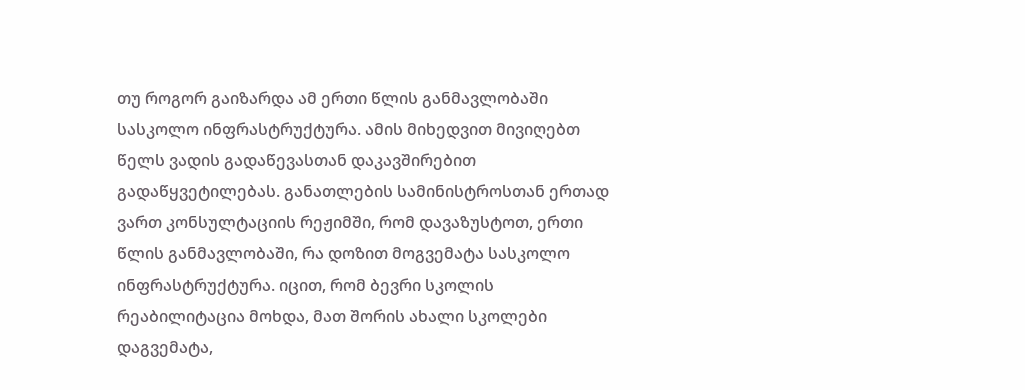თუ როგორ გაიზარდა ამ ერთი წლის განმავლობაში სასკოლო ინფრასტრუქტურა. ამის მიხედვით მივიღებთ წელს ვადის გადაწევასთან დაკავშირებით გადაწყვეტილებას. განათლების სამინისტროსთან ერთად ვართ კონსულტაციის რეჟიმში, რომ დავაზუსტოთ, ერთი წლის განმავლობაში, რა დოზით მოგვემატა სასკოლო ინფრასტრუქტურა. იცით, რომ ბევრი სკოლის რეაბილიტაცია მოხდა, მათ შორის ახალი სკოლები დაგვემატა,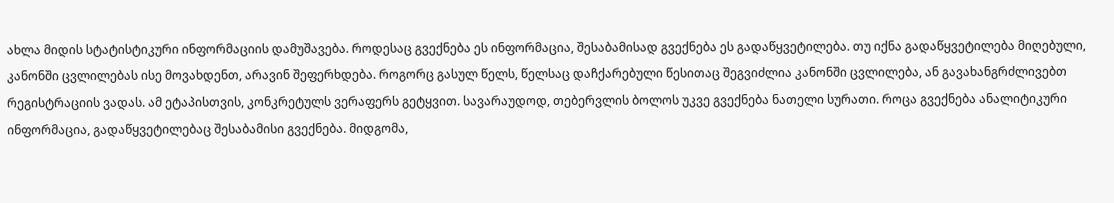ახლა მიდის სტატისტიკური ინფორმაციის დამუშავება. როდესაც გვექნება ეს ინფორმაცია, შესაბამისად გვექნება ეს გადაწყვეტილება. თუ იქნა გადაწყვეტილება მიღებული, კანონში ცვლილებას ისე მოვახდენთ, არავინ შეფერხდება. როგორც გასულ წელს, წელსაც დაჩქარებული წესითაც შეგვიძლია კანონში ცვლილება, ან გავახანგრძლივებთ რეგისტრაციის ვადას. ამ ეტაპისთვის, კონკრეტულს ვერაფერს გეტყვით. სავარაუდოდ, თებერვლის ბოლოს უკვე გვექნება ნათელი სურათი. როცა გვექნება ანალიტიკური ინფორმაცია, გადაწყვეტილებაც შესაბამისი გვექნება. მიდგომა,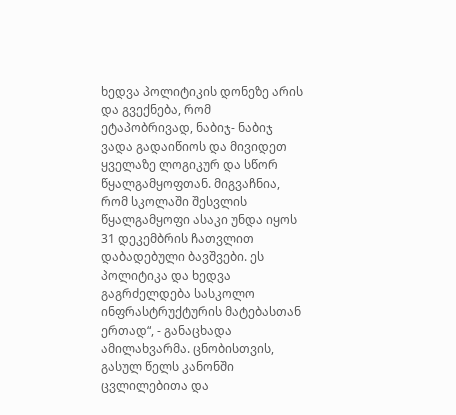ხედვა პოლიტიკის დონეზე არის და გვექნება, რომ ეტაპობრივად, ნაბიჯ- ნაბიჯ ვადა გადაიწიოს და მივიდეთ ყველაზე ლოგიკურ და სწორ წყალგამყოფთან. მიგვაჩნია, რომ სკოლაში შესვლის წყალგამყოფი ასაკი უნდა იყოს 31 დეკემბრის ჩათვლით დაბადებული ბავშვები. ეს პოლიტიკა და ხედვა გაგრძელდება სასკოლო ინფრასტრუქტურის მატებასთან ერთად“, - განაცხადა ამილახვარმა. ცნობისთვის, გასულ წელს კანონში ცვლილებითა და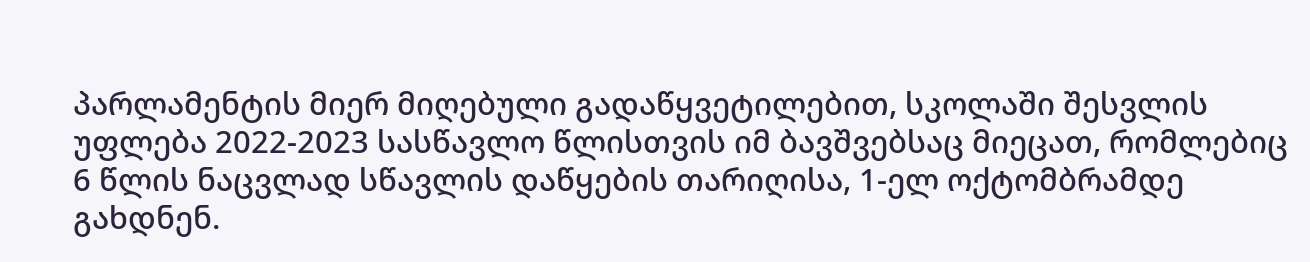პარლამენტის მიერ მიღებული გადაწყვეტილებით, სკოლაში შესვლის უფლება 2022-2023 სასწავლო წლისთვის იმ ბავშვებსაც მიეცათ, რომლებიც 6 წლის ნაცვლად სწავლის დაწყების თარიღისა, 1-ელ ოქტომბრამდე გახდნენ.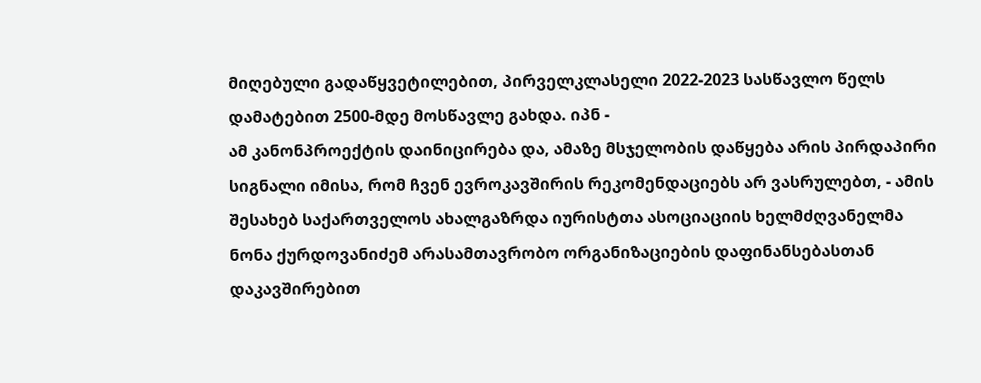მიღებული გადაწყვეტილებით, პირველკლასელი 2022-2023 სასწავლო წელს დამატებით 2500-მდე მოსწავლე გახდა. იპნ -
ამ კანონპროექტის დაინიცირება და, ამაზე მსჯელობის დაწყება არის პირდაპირი სიგნალი იმისა, რომ ჩვენ ევროკავშირის რეკომენდაციებს არ ვასრულებთ, - ამის შესახებ საქართველოს ახალგაზრდა იურისტთა ასოციაციის ხელმძღვანელმა ნონა ქურდოვანიძემ არასამთავრობო ორგანიზაციების დაფინანსებასთან დაკავშირებით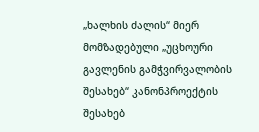„ხალხის ძალის“ მიერ მომზადებული „უცხოური გავლენის გამჭვირვალობის შესახებ“ კანონპროექტის შესახებ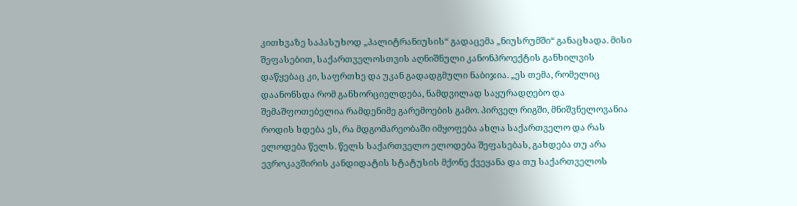კითხვაზე საპასუხოდ „პალიტრანიუსის“ გადაცემა „ნიუსრუმში“ განაცხადა. მისი შეფასებით, საქართველოსთვის აღნიშნული კანონპროექტის განხილვის დაწყებაც კი, საფრთხე და უკან გადადგმული ნაბიჯია. „ეს თემა, რომელიც დაანონსდა რომ განხორციელდება, ნამდვილად საყურადღებო და შემაშფოთებელია რამდენიმე გარემოების გამო. პირველ რიგში, მნიშვნელოვანია როდის ხდება ეს, რა მდგომარეობაში იმყოფება ახლა საქართველო და რას ელოდება წელს. წელს საქართველო ელოდება შეფასებას, გახდება თუ არა ევროკავშირის კანდიდატის სტატუსის მქონე ქვეყანა და თუ საქართველოს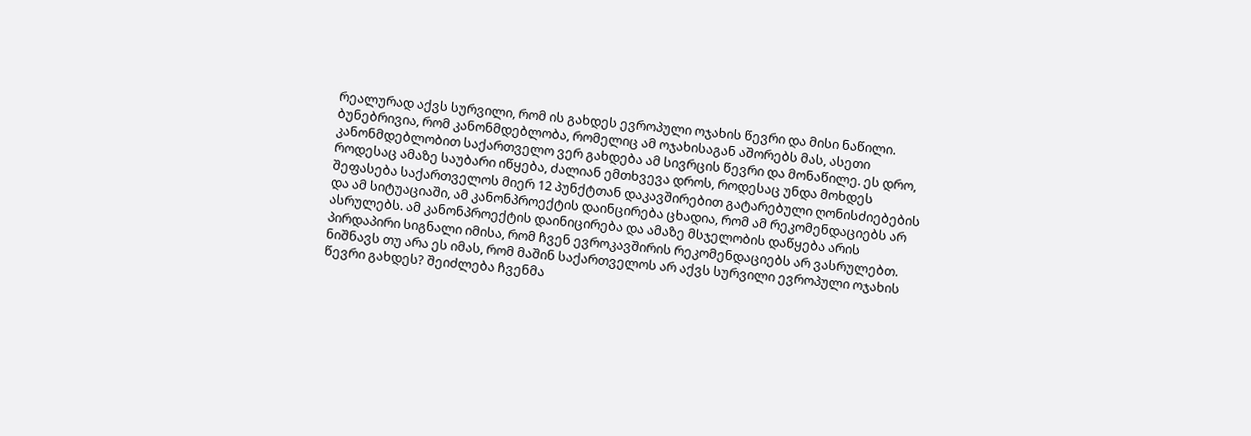რეალურად აქვს სურვილი, რომ ის გახდეს ევროპული ოჯახის წევრი და მისი ნაწილი. ბუნებრივია, რომ კანონმდებლობა, რომელიც ამ ოჯახისაგან აშორებს მას, ასეთი კანონმდებლობით საქართველო ვერ გახდება ამ სივრცის წევრი და მონაწილე. ეს დრო, როდესაც ამაზე საუბარი იწყება, ძალიან ემთხვევა დროს, როდესაც უნდა მოხდეს შეფასება საქართველოს მიერ 12 პუნქტთან დაკავშირებით გატარებული ღონისძიებების და ამ სიტუაციაში, ამ კანონპროექტის დაინცირება ცხადია, რომ ამ რეკომენდაციებს არ ასრულებს. ამ კანონპროექტის დაინიცირება და ამაზე მსჯელობის დაწყება არის პირდაპირი სიგნალი იმისა, რომ ჩვენ ევროკავშირის რეკომენდაციებს არ ვასრულებთ. ნიშნავს თუ არა ეს იმას, რომ მაშინ საქართველოს არ აქვს სურვილი ევროპული ოჯახის წევრი გახდეს? შეიძლება ჩვენმა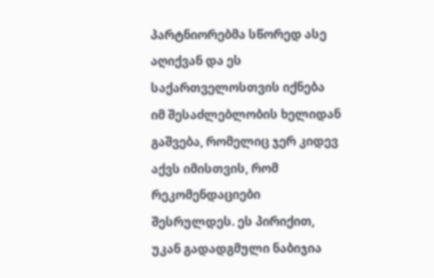პარტნიორებმა სწორედ ასე აღიქვან და ეს საქართველოსთვის იქნება იმ შესაძლებლობის ხელიდან გაშვება, რომელიც ჯერ კიდევ აქვს იმისთვის, რომ რეკომენდაციები შესრულდეს. ეს პირიქით, უკან გადადგმული ნაბიჯია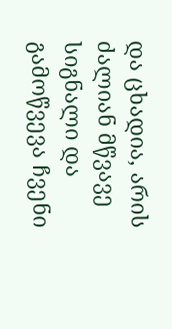და ცხადია, არის ძალიან მწვავე სიგნალი და გამოწვევა ჩვენი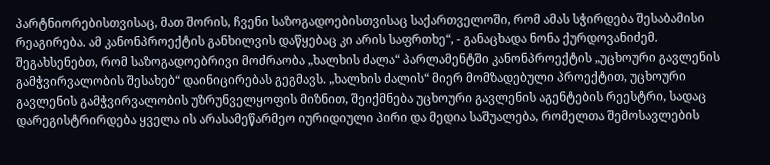პარტნიორებისთვისაც, მათ შორის, ჩვენი საზოგადოებისთვისაც საქართველოში, რომ ამას სჭირდება შესაბამისი რეაგირება. ამ კანონპროექტის განხილვის დაწყებაც კი არის საფრთხე“, - განაცხადა ნონა ქურდოვანიძემ. შეგახსენებთ, რომ საზოგადოებრივი მოძრაობა „ხალხის ძალა“ პარლამენტში კანონპროექტის „უცხოური გავლენის გამჭვირვალობის შესახებ“ დაინიცირებას გეგმავს. „ხალხის ძალის“ მიერ მომზადებული პროექტით, უცხოური გავლენის გამჭვირვალობის უზრუნველყოფის მიზნით, შეიქმნება უცხოური გავლენის აგენტების რეესტრი, სადაც დარეგისტრირდება ყველა ის არასამეწარმეო იურიდიული პირი და მედია საშუალება, რომელთა შემოსავლების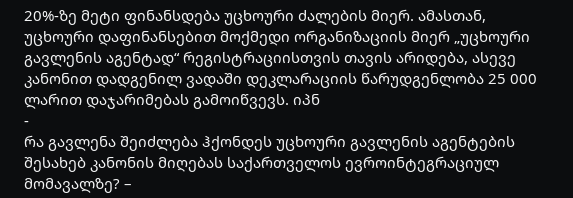20%-ზე მეტი ფინანსდება უცხოური ძალების მიერ. ამასთან, უცხოური დაფინანსებით მოქმედი ორგანიზაციის მიერ „უცხოური გავლენის აგენტად“ რეგისტრაციისთვის თავის არიდება, ასევე კანონით დადგენილ ვადაში დეკლარაციის წარუდგენლობა 25 000 ლარით დაჯარიმებას გამოიწვევს. იპნ
-
რა გავლენა შეიძლება ჰქონდეს უცხოური გავლენის აგენტების შესახებ კანონის მიღებას საქართველოს ევროინტეგრაციულ მომავალზე? –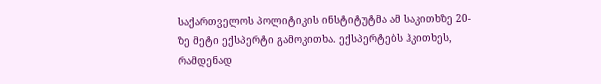საქართველოს პოლიტიკის ინსტიტუტმა ამ საკითხზე 20-ზე მეტი ექსპერტი გამოკითხა. ექსპერტებს ჰკითხეს, რამდენად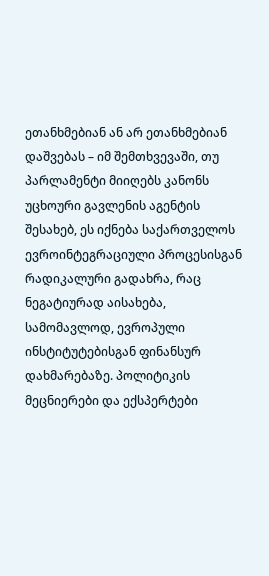ეთანხმებიან ან არ ეთანხმებიან დაშვებას – იმ შემთხვევაში, თუ პარლამენტი მიიღებს კანონს უცხოური გავლენის აგენტის შესახებ, ეს იქნება საქართველოს ევროინტეგრაციული პროცესისგან რადიკალური გადახრა, რაც ნეგატიურად აისახება, სამომავლოდ, ევროპული ინსტიტუტებისგან ფინანსურ დახმარებაზე. პოლიტიკის მეცნიერები და ექსპერტები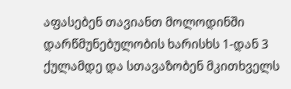აფასებენ თავიანთ მოლოდინში დარწმუნებულობის ხარისხს 1-დან 3 ქულამდე და სთავაზობენ მკითხველს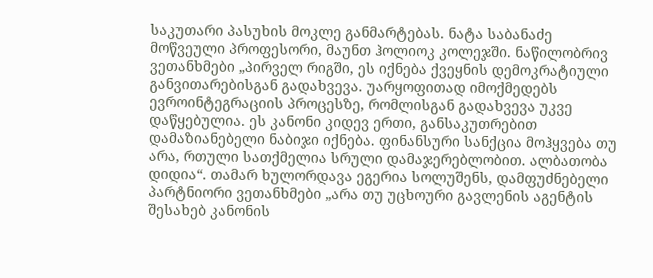საკუთარი პასუხის მოკლე განმარტებას. ნატა საბანაძე მოწვეული პროფესორი, მაუნთ ჰოლიოკ კოლეჯში. ნაწილობრივ ვეთანხმები „პირველ რიგში, ეს იქნება ქვეყნის დემოკრატიული განვითარებისგან გადახვევა. უარყოფითად იმოქმედებს ევროინტეგრაციის პროცესზე, რომლისგან გადახვევა უკვე დაწყებულია. ეს კანონი კიდევ ერთი, განსაკუთრებით დამაზიანებელი ნაბიჯი იქნება. ფინანსური სანქცია მოჰყვება თუ არა, რთული სათქმელია სრული დამაჯერებლობით. ალბათობა დიდია“. თამარ ხულორდავა ეგერია სოლუშენს, დამფუძნებელი პარტნიორი ვეთანხმები „არა თუ უცხოური გავლენის აგენტის შესახებ კანონის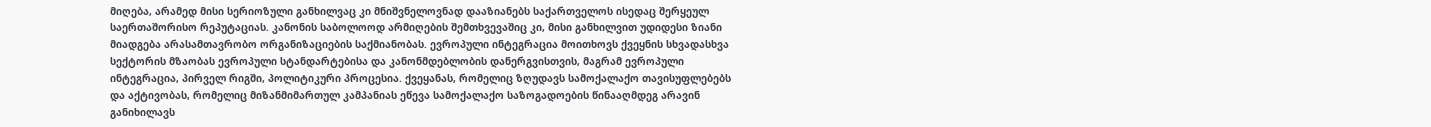მიღება, არამედ მისი სერიოზული განხილვაც კი მნიშვნელოვნად დააზიანებს საქართველოს ისედაც შერყეულ საერთაშორისო რეპუტაციას. კანონის საბოლოოდ არმიღების შემთხვევაშიც კი, მისი განხილვით უდიდესი ზიანი მიადგება არასამთავრობო ორგანიზაციების საქმიანობას. ევროპული ინტეგრაცია მოითხოვს ქვეყნის სხვადასხვა სექტორის მზაობას ევროპული სტანდარტებისა და კანონმდებლობის დანერგვისთვის, მაგრამ ევროპული ინტეგრაცია, პირველ რიგში, პოლიტიკური პროცესია. ქვეყანას, რომელიც ზღუდავს სამოქალაქო თავისუფლებებს და აქტივობას, რომელიც მიზანმიმართულ კამპანიას ეწევა სამოქალაქო საზოგადოების წინააღმდეგ არავინ განიხილავს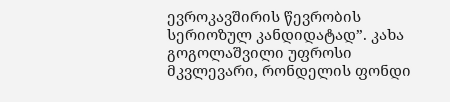ევროკავშირის წევრობის სერიოზულ კანდიდატად”. კახა გოგოლაშვილი უფროსი მკვლევარი, რონდელის ფონდი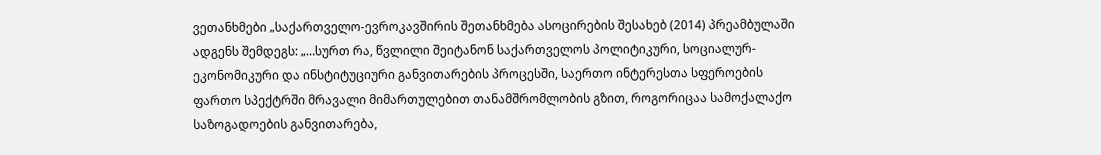ვეთანხმები „საქართველო-ევროკავშირის შეთანხმება ასოცირების შესახებ (2014) პრეამბულაში ადგენს შემდეგს: „…სურთ რა, წვლილი შეიტანონ საქართველოს პოლიტიკური, სოციალურ-ეკონომიკური და ინსტიტუციური განვითარების პროცესში, საერთო ინტერესთა სფეროების ფართო სპექტრში მრავალი მიმართულებით თანამშრომლობის გზით, როგორიცაა სამოქალაქო საზოგადოების განვითარება,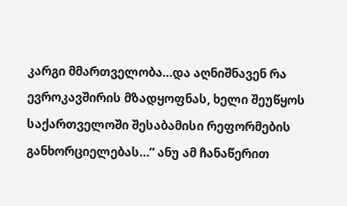კარგი მმართველობა…და აღნიშნავენ რა ევროკავშირის მზადყოფნას, ხელი შეუწყოს საქართველოში შესაბამისი რეფორმების განხორციელებას…” ანუ ამ ჩანაწერით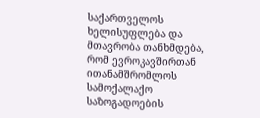საქართველოს ხელისუფლება და მთავრობა თანხმდება, რომ ევროკავშირთან ითანამშრომლოს სამოქალაქო საზოგადოების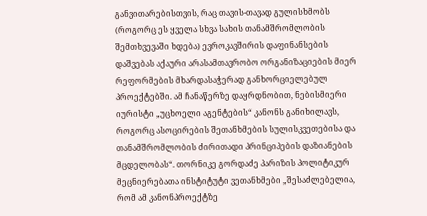განვითარებისთვის, რაც თავის-თავად გულისხმობს (როგორც ეს ყველა სხვა სახის თანამშრომლობის შემთხვევაში ხდება) ევროკავშირის დაფინანსების დაშვებას აქაური არასამთავრობო ორგანიზაციების მიერ რეფორმების მხარდასაჭერად განხორციელებულ პროექტებში. ამ ჩანაწერზე დაყრდნობით, ნებისმიერი იურისტი „უცხოელი აგენტების“ კანონს განიხილავს, როგორც ასოცირების შეთანხმების სულისკვეთებისა და თანამშრომლობის ძირითადი პრინციპების დაზიანების მცდელობას“. თორნიკე გორდაძე პარიზის პოლიტიკურ მეცნიერებათა ინსტიტუტი ვეთანხმები „შესაძლებელია, რომ ამ კანონპროექტზე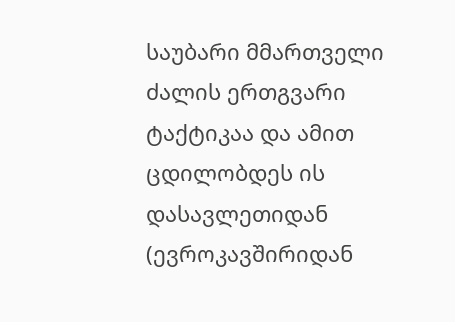საუბარი მმართველი ძალის ერთგვარი ტაქტიკაა და ამით ცდილობდეს ის დასავლეთიდან (ევროკავშირიდან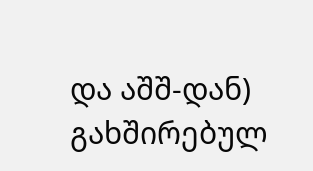და აშშ-დან) გახშირებულ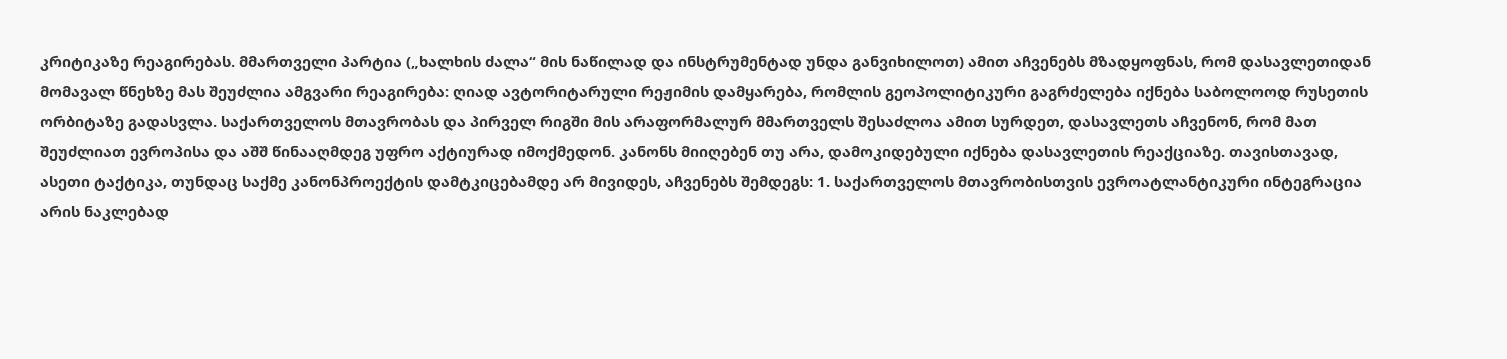კრიტიკაზე რეაგირებას. მმართველი პარტია („ხალხის ძალა“ მის ნაწილად და ინსტრუმენტად უნდა განვიხილოთ) ამით აჩვენებს მზადყოფნას, რომ დასავლეთიდან მომავალ წნეხზე მას შეუძლია ამგვარი რეაგირება: ღიად ავტორიტარული რეჟიმის დამყარება, რომლის გეოპოლიტიკური გაგრძელება იქნება საბოლოოდ რუსეთის ორბიტაზე გადასვლა. საქართველოს მთავრობას და პირველ რიგში მის არაფორმალურ მმართველს შესაძლოა ამით სურდეთ, დასავლეთს აჩვენონ, რომ მათ შეუძლიათ ევროპისა და აშშ წინააღმდეგ უფრო აქტიურად იმოქმედონ. კანონს მიიღებენ თუ არა, დამოკიდებული იქნება დასავლეთის რეაქციაზე. თავისთავად, ასეთი ტაქტიკა, თუნდაც საქმე კანონპროექტის დამტკიცებამდე არ მივიდეს, აჩვენებს შემდეგს: 1. საქართველოს მთავრობისთვის ევროატლანტიკური ინტეგრაცია არის ნაკლებად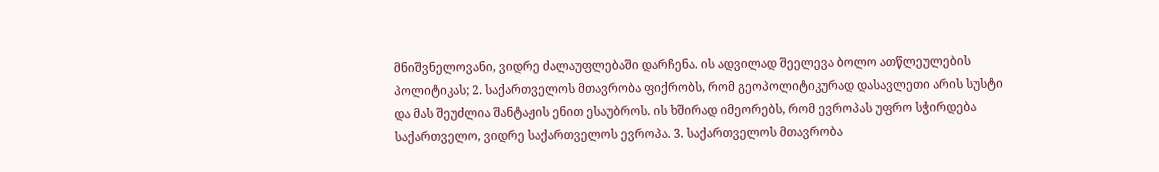მნიშვნელოვანი, ვიდრე ძალაუფლებაში დარჩენა. ის ადვილად შეელევა ბოლო ათწლეულების პოლიტიკას; 2. საქართველოს მთავრობა ფიქრობს, რომ გეოპოლიტიკურად დასავლეთი არის სუსტი და მას შეუძლია შანტაჟის ენით ესაუბროს. ის ხშირად იმეორებს, რომ ევროპას უფრო სჭირდება საქართველო, ვიდრე საქართველოს ევროპა. 3. საქართველოს მთავრობა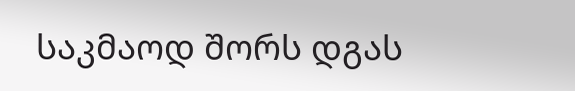საკმაოდ შორს დგას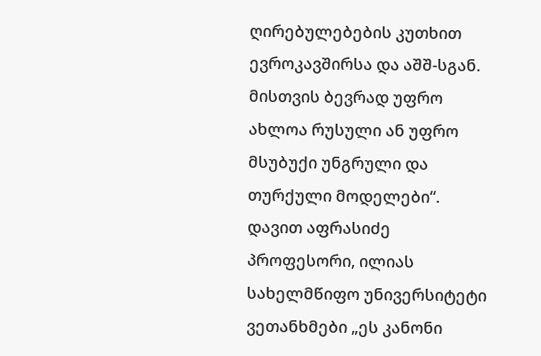ღირებულებების კუთხით ევროკავშირსა და აშშ-სგან. მისთვის ბევრად უფრო ახლოა რუსული ან უფრო მსუბუქი უნგრული და თურქული მოდელები“. დავით აფრასიძე პროფესორი, ილიას სახელმწიფო უნივერსიტეტი ვეთანხმები „ეს კანონი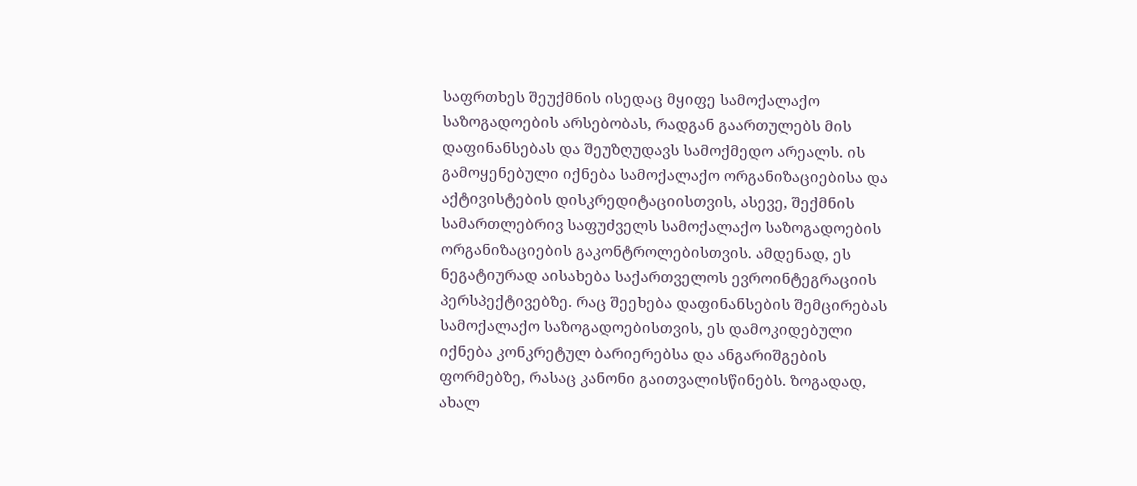საფრთხეს შეუქმნის ისედაც მყიფე სამოქალაქო საზოგადოების არსებობას, რადგან გაართულებს მის დაფინანსებას და შეუზღუდავს სამოქმედო არეალს. ის გამოყენებული იქნება სამოქალაქო ორგანიზაციებისა და აქტივისტების დისკრედიტაციისთვის, ასევე, შექმნის სამართლებრივ საფუძველს სამოქალაქო საზოგადოების ორგანიზაციების გაკონტროლებისთვის. ამდენად, ეს ნეგატიურად აისახება საქართველოს ევროინტეგრაციის პერსპექტივებზე. რაც შეეხება დაფინანსების შემცირებას სამოქალაქო საზოგადოებისთვის, ეს დამოკიდებული იქნება კონკრეტულ ბარიერებსა და ანგარიშგების ფორმებზე, რასაც კანონი გაითვალისწინებს. ზოგადად, ახალ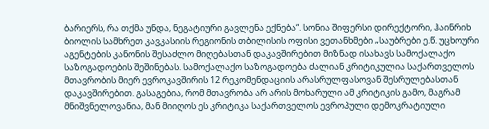ბარიერს, რა თქმა უნდა, ნეგატიური გავლენა ექნება“. სონია შიფერსი დირექტორი, ჰაინრიხ ბიოლის სამხრეთ კავკასიის რეგიონის თბილისის ოფისი ვეთანხმები „საუბრები ე.წ. უცხოური აგენტების კანონის შესაძლო მიღებასთან დაკავშირებით მიზნად ისახავს სამოქალაქო საზოგადოების შეშინებას. სამოქალაქო საზოგადოება ძალიან კრიტიკულია საქართველოს მთავრობის მიერ ევროკავშირის 12 რეკომენდაციის არასრულფასოვან შესრულებასთან დაკავშირებით. გასაგებია, რომ მთავრობა არ არის მოხარული ამ კრიტიკის გამო, მაგრამ მნიშვნელოვანია, მან მიიღოს ეს კრიტიკა საქართველოს ევროპული დემოკრატიული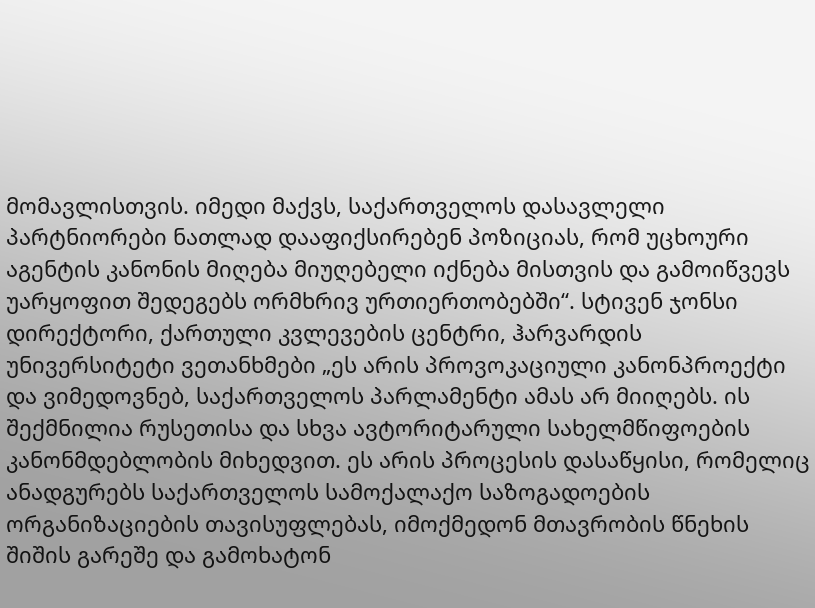მომავლისთვის. იმედი მაქვს, საქართველოს დასავლელი პარტნიორები ნათლად დააფიქსირებენ პოზიციას, რომ უცხოური აგენტის კანონის მიღება მიუღებელი იქნება მისთვის და გამოიწვევს უარყოფით შედეგებს ორმხრივ ურთიერთობებში“. სტივენ ჯონსი დირექტორი, ქართული კვლევების ცენტრი, ჰარვარდის უნივერსიტეტი ვეთანხმები „ეს არის პროვოკაციული კანონპროექტი და ვიმედოვნებ, საქართველოს პარლამენტი ამას არ მიიღებს. ის შექმნილია რუსეთისა და სხვა ავტორიტარული სახელმწიფოების კანონმდებლობის მიხედვით. ეს არის პროცესის დასაწყისი, რომელიც ანადგურებს საქართველოს სამოქალაქო საზოგადოების ორგანიზაციების თავისუფლებას, იმოქმედონ მთავრობის წნეხის შიშის გარეშე და გამოხატონ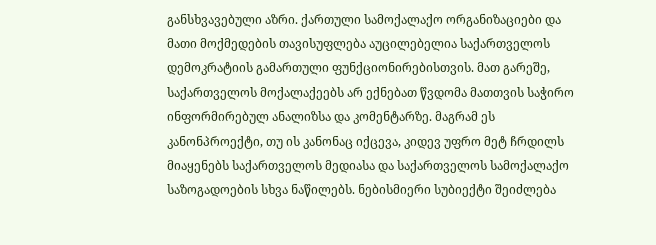განსხვავებული აზრი. ქართული სამოქალაქო ორგანიზაციები და მათი მოქმედების თავისუფლება აუცილებელია საქართველოს დემოკრატიის გამართული ფუნქციონირებისთვის. მათ გარეშე, საქართველოს მოქალაქეებს არ ექნებათ წვდომა მათთვის საჭირო ინფორმირებულ ანალიზსა და კომენტარზე. მაგრამ ეს კანონპროექტი, თუ ის კანონაც იქცევა, კიდევ უფრო მეტ ჩრდილს მიაყენებს საქართველოს მედიასა და საქართველოს სამოქალაქო საზოგადოების სხვა ნაწილებს. ნებისმიერი სუბიექტი შეიძლება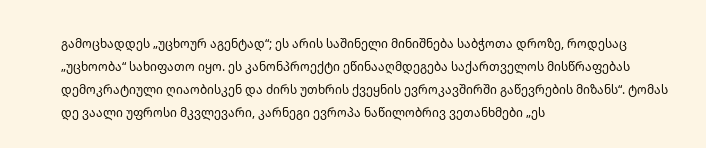გამოცხადდეს „უცხოურ აგენტად“; ეს არის საშინელი მინიშნება საბჭოთა დროზე, როდესაც „უცხოობა“ სახიფათო იყო. ეს კანონპროექტი ეწინააღმდეგება საქართველოს მისწრაფებას დემოკრატიული ღიაობისკენ და ძირს უთხრის ქვეყნის ევროკავშირში გაწევრების მიზანს“. ტომას დე ვაალი უფროსი მკვლევარი, კარნეგი ევროპა ნაწილობრივ ვეთანხმები „ეს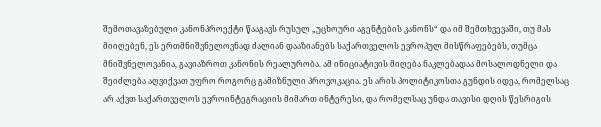შემოთავაზებული კანონპროექტი წააგავს რუსულ „უცხოური აგენტების კანონს“ და იმ შემთხვევაში, თუ მას მიიღებენ, ეს ერთმნიშვნელოვნად ძალიან დააზიანებს საქართველოს ევროპულ მისწრაფებებს, თუმცა მნიშვნელოვანია, გავიაზროთ კანონის რეალურობა. ამ ინიციატივის მიღება ნაკლებადაა მოსალოდნელი და შეიძლება აღვიქვათ უფრო როგორც გამიზნული პროვოკაცია. ეს არის პოლიტიკოსთა გუნდის იდეა, რომელსაც არ აქვთ საქართველოს ევროინტეგრაციის მიმართ ინტერესი, და რომელსაც უნდა თავისი დღის წესრიგის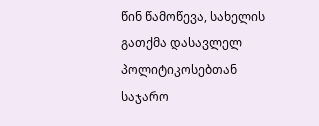წინ წამოწევა, სახელის გათქმა დასავლელ პოლიტიკოსებთან საჯარო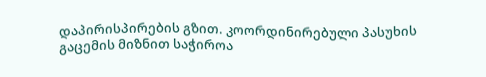დაპირისპირების გზით. კოორდინირებული პასუხის გაცემის მიზნით საჭიროა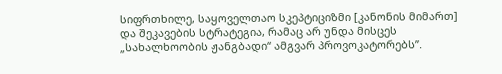სიფრთხილე, საყოველთაო სკეპტიციზმი [კანონის მიმართ] და შეკავების სტრატეგია, რამაც არ უნდა მისცეს „სახალხოობის ჟანგბადი“ ამგვარ პროვოკატორებს”.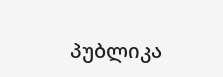პუბლიკა